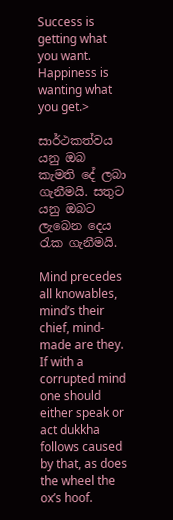Success is getting what you want. Happiness is wanting what you get.>

සාර්ථකත්වය යනු ඔබ කැමති දේ ලබා ගැනීමයි. සතුට යනු ඔබට ලැබෙන දෙය රැක ගැනීමයි.

Mind precedes all knowables, mind’s their chief, mind-made are they. If with a corrupted mind one should either speak or act dukkha follows caused by that, as does the wheel the ox’s hoof.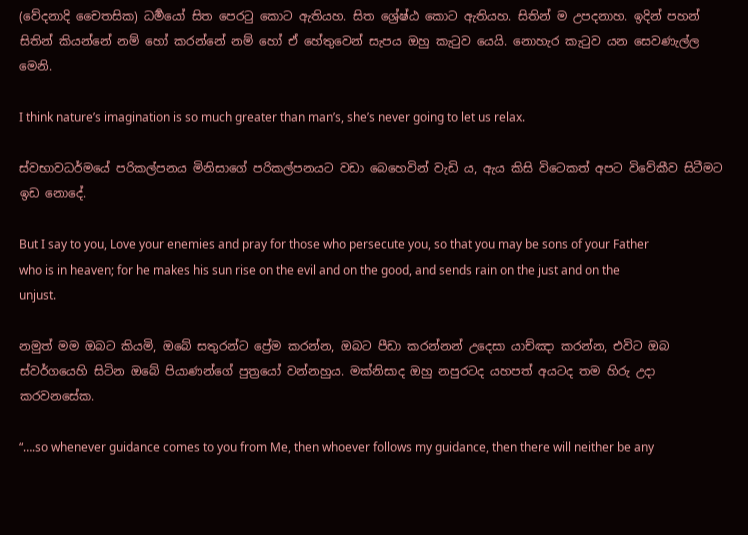(වේදනාදි චෛතසික) ධර්‍මයෝ සිත පෙරටු කොට ඇතියහ. සිත ශ්‍රේෂ්ඨ කොට ඇතියහ. සිතින් ම උපදනාහ. ඉදින් පහන් සිතින් කියන්නේ නම් හෝ කරන්නේ නම් හෝ ඒ හේතුවෙන් සැපය ඔහු කැටුව යෙයි. නොහැර කැටුව යන සෙවණැල්ල මෙනි.

I think nature’s imagination is so much greater than man’s, she’s never going to let us relax.

ස්වභාවධර්මයේ පරිකල්පනය මිනිසාගේ පරිකල්පනයට වඩා බෙහෙවින් වැඩි ය, ඇය කිසි විටෙකත් අපට විවේකීව සිටීමට ඉඩ නොදේ.

But I say to you, Love your enemies and pray for those who persecute you, so that you may be sons of your Father who is in heaven; for he makes his sun rise on the evil and on the good, and sends rain on the just and on the unjust.

නමුත් මම ඔබට කියමි, ඔබේ සතුරන්ට ප්‍රේම කරන්න, ඔබට පීඩා කරන්නන් උදෙසා යාච්ඤා කරන්න, එවිට ඔබ ස්වර්ගයෙහි සිටින ඔබේ පියාණන්ගේ පුත්‍රයෝ වන්නහුය. මක්නිසාද ඔහු නපුරටද යහපත් අයටද තම හිරු උදා කරවනසේක.

“….so whenever guidance comes to you from Me, then whoever follows my guidance, then there will neither be any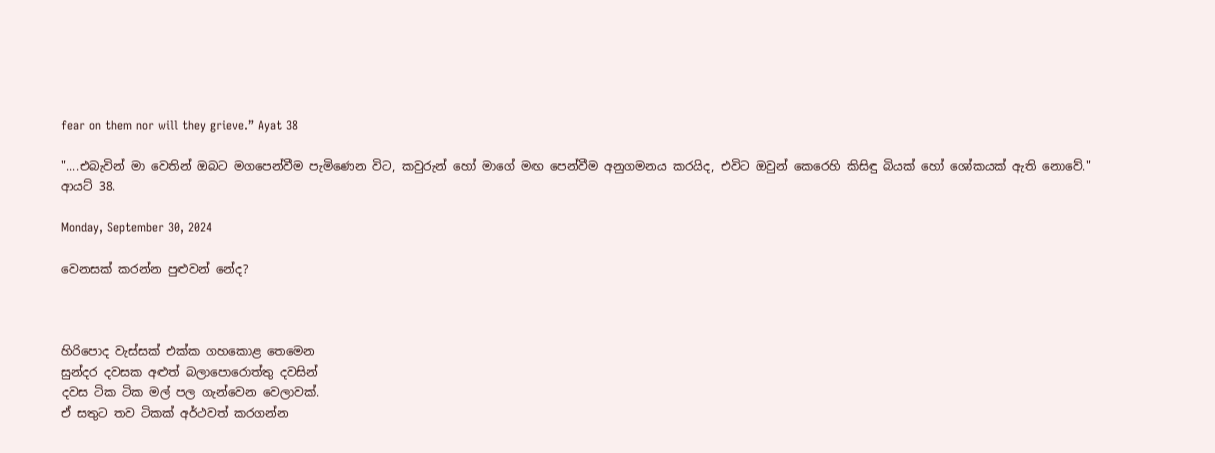fear on them nor will they grieve.” Ayat 38

"....එබැවින් මා වෙතින් ඔබට මගපෙන්වීම පැමිණෙන විට, කවුරුන් හෝ මාගේ මඟ පෙන්වීම අනුගමනය කරයිද, එවිට ඔවුන් කෙරෙහි කිසිඳු බියක් හෝ ශෝකයක් ඇති නොවේ." ආයට් 38.

Monday, September 30, 2024

වෙනසක් කරන්න පුළුවන් නේද?



හිරිපොද වැස්සක් එක්ක ගහකොළ තෙමෙන
සුන්දර දවසක අළුත් බලාපොරොත්තු දවසින්
දවස ටික ටික මල් පල ගැන්වෙන වෙලාවක්.
ඒ සතුට තව ටිකක් අර්ථවත් කරගන්න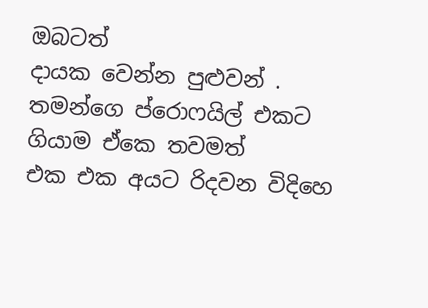ඔබටත්
දායක වෙන්න පුළුවන් .
තමන්ගෙ ප්රොෆයිල් එකට ගියාම ඒකෙ තවමත්
එක එක අයට රිදවන විදිහෙ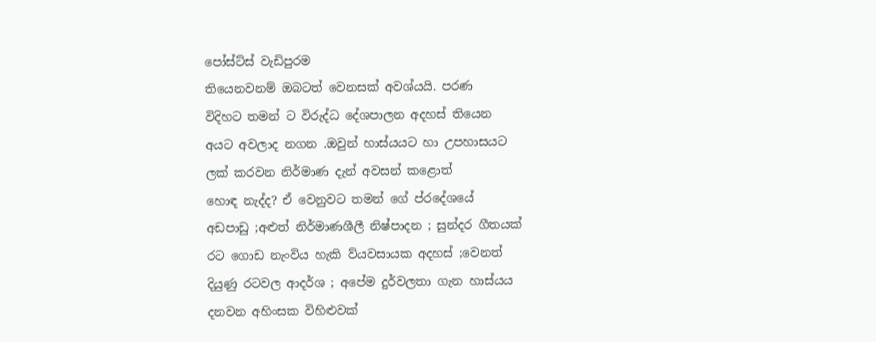පෝස්ට්ස් වැඩිපුරම
තියෙනවනම් ඔබටත් වෙනසක් අවශ්යයි. පරණ
විදිහට තමන් ට විරුද්ධ දේශපාලන අදහස් තියෙන
අයට අවලාද නගන .ඔවුන් හාස්යයට හා උපහාසයට
ලක් කරවන නිර්මාණ දැන් අවසන් කළොත්
හොඳ නැද්ද? ඒ වෙනුවට තමන් ගේ ප්රදේශයේ
අඩපාඩු ;අළුත් නිර්මාණශීලී නිෂ්පාදන ; සුන්දර ගීතයක්
රට ගොඩ නැංවිය හැකි ව්යවසායක අදහස් ;වෙනත්
දියුණු රටවල ආදර්ශ ; අපේම දුර්වලතා ගැන හාස්යය
දනවන අහිංසක විහිළුවක්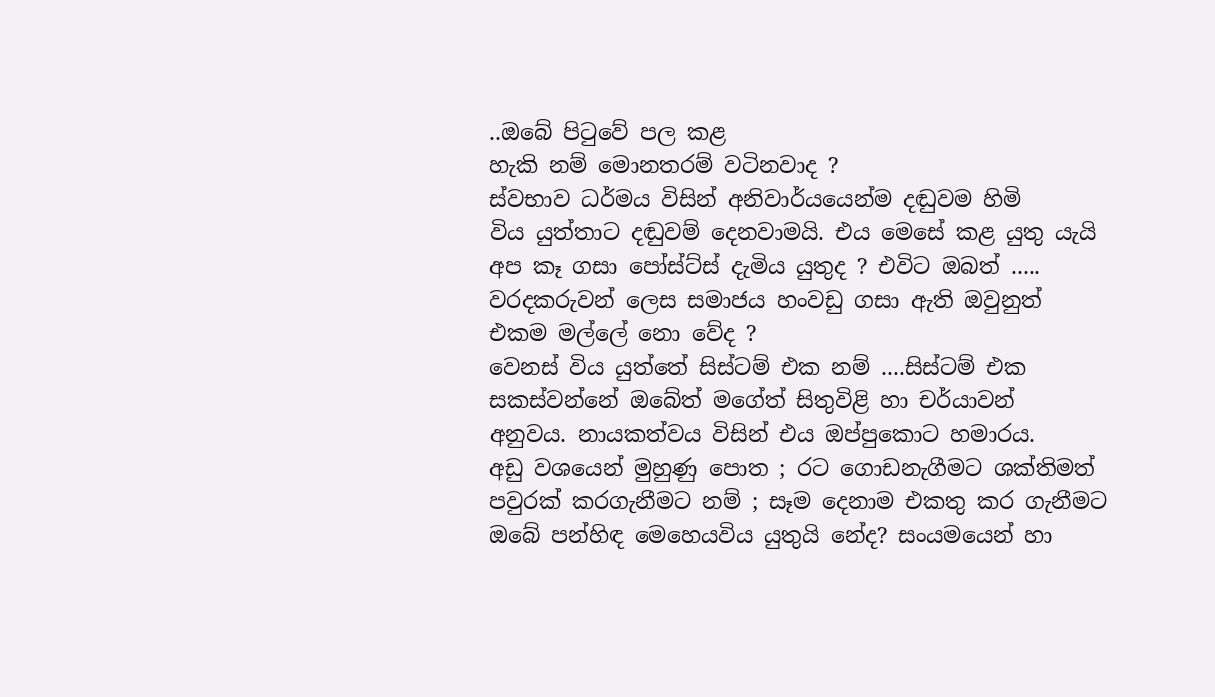..ඔබේ පිටුවේ පල කළ
හැකි නම් මොනතරම් වටිනවාද ?
ස්වභාව ධර්මය විසින් අනිවාර්යයෙන්ම දඬුවම හිමි
විය යුත්තාට දඬුවම් දෙනවාමයි. එය මෙසේ කළ යුතු යැයි
අප කෑ ගසා පෝස්ට්ස් දැමිය යුතුද ? එවිට ඔබත් .....
වරදකරුවන් ලෙස සමාජය හංවඩු ගසා ඇති ඔවුනුත්
එකම මල්ලේ නො වේද ?
වෙනස් විය යුත්තේ සිස්ටම් එක නම් ....සිස්ටම් එක
සකස්වන්නේ ඔබේත් මගේත් සිතුවිළි හා චර්යාවන්
අනුවය. නායකත්වය විසින් එය ඔප්පුකොට හමාරය.
අඩු වශයෙන් මුහුණු පොත ; රට ගොඩනැගීමට ශක්තිමත්
පවුරක් කරගැනීමට නම් ; සෑම දෙනාම එකතු කර ගැනීමට
ඔබේ පන්හිඳ මෙහෙයවිය යුතුයි නේද? සංයමයෙන් හා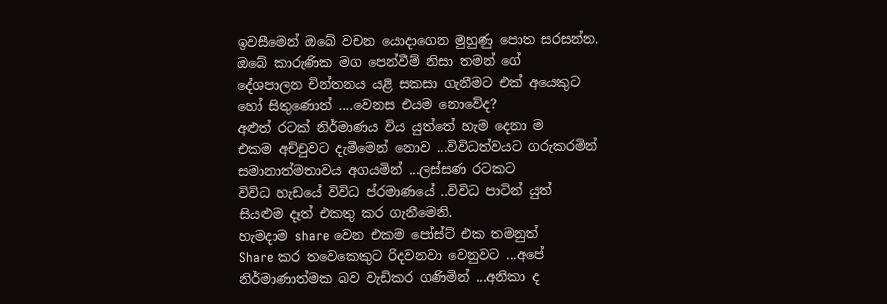ඉවසීමෙන් ඔබේ වචන යොදාගෙන මුහුණු පොත සරසන්න.
ඔබේ කාරුණික මග පෙන්වීම් නිසා තමන් ගේ
දේශපාලන චින්තනය යළි සකසා ගැනීමට එක් අයෙකුට
හෝ සිතුණොත් ....වෙනස එයම නොවේද?
අළුත් රටක් නිර්මාණය විය යුත්තේ හැම දෙනා ම
එකම අච්චුවට දැමීමෙන් නොව ...විවිධත්වයට ගරුකරමින්
සමානාත්මතාවය අගයමින් ...ලස්සණ රටකට
විවිධ හැඩයේ විවිධ ප්රමාණයේ ..විවිධ පාටින් යුත්
සියළුම දෑත් එකතු කර ගැනීමෙනි.
හැමදාම share වෙන එකම පෝස්ට් එක තමනුත්
Share කර තවෙකෙකුට රිදවනවා වෙනුවට ...අපේ
නිර්මාණාත්මක බව වැඩිකර ගණිමින් ...අනිකා ද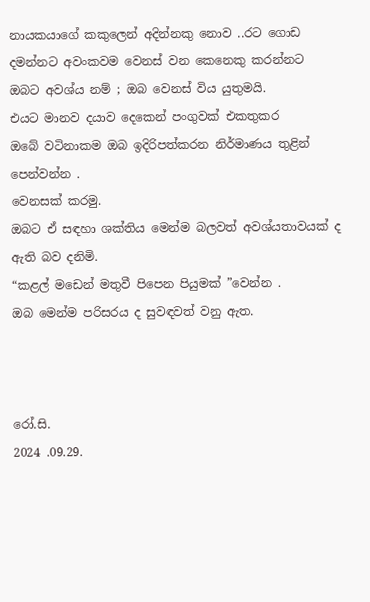නායකයාගේ කකුලෙන් අදින්නකු නොව ..රට ගොඩ
දමන්නට අවංකවම වෙනස් වන කෙනෙකු කරන්නට
ඔබට අවශ්ය නම් ; ඔබ වෙනස් විය යුතුමයි.
එයට මානව දයාව දෙකෙන් පංගුවක් එකතුකර
ඔබේ වටිනාකම ඔබ ඉදිරිපත්කරන නිර්මාණය තුළින්
පෙන්වන්න .
වෙනසක් කරමු.
ඔබට ඒ සඳහා ශක්තිය මෙන්ම බලවත් අවශ්යතාවයක් ද
ඇති බව දනිමි.
“කළල් මඩෙන් මතුවී පිපෙන පියුමක් ”වෙන්න .
ඔබ මෙන්ම පරිසරය ද සුවඳවත් වනු ඇත.



රෝ.සි.
2024 .09.29.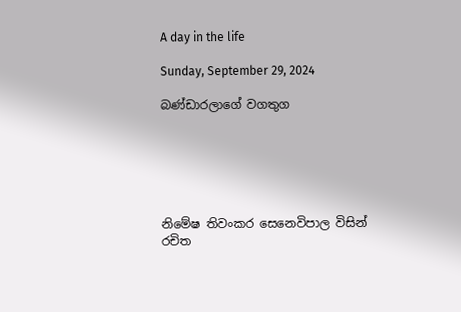A day in the life

Sunday, September 29, 2024

බණ්ඩාරලාගේ වගතුග






නිමේෂ තිවංකර සෙනෙවිපාල විසින් රචිත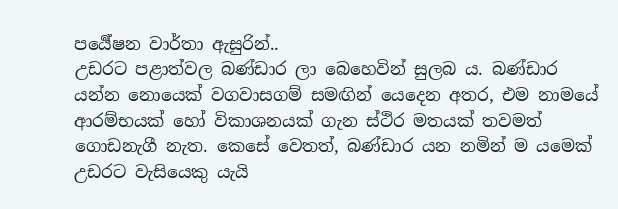පර්‍යේෂන වාර්තා ඇසුරින්..
උඩරට පළාත්වල බණ්ඩාර ලා බෙහෙවින් සුලබ ය. බණ්ඩාර යන්න නොයෙක් වගවාසගම් සමඟින් යෙදෙන අතර, එම නාමයේ ආරම්භයක් හෝ විකාශනයක් ගැන ස්ථිර මතයක් තවමත් ගොඩනැගී නැත. කෙසේ වෙතත්, බණ්ඩාර යන නමින් ම යමෙක් උඩරට වැසියෙකු යැයි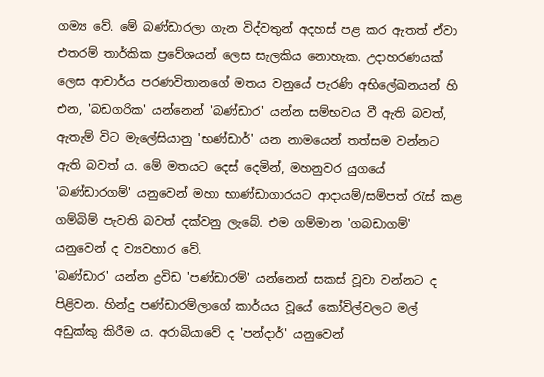ගම්‍ය වේ. මේ බණ්ඩාරලා ගැන විද්වතුන් අදහස් පළ කර ඇතත් ඒවා එතරම් තාර්කික ප්‍රවේශයන් ලෙස සැලකිය නොහැක. උදාහරණයක් ලෙස ආචාර්ය පරණවිතානගේ මතය වනුයේ පැරණි අභිලේඛනයන් හි එන, 'බඩගරික' යන්නෙන් 'බණ්ඩාර' යන්න සම්භවය වී ඇති බවත්, ඇතැම් විට මැලේසියානු 'භණ්ඩාර්' යන නාමයෙන් තත්සම වන්නට ඇති බවත් ය. මේ මතයට දෙස් දෙමින්, මහනුවර යුගයේ 'බණ්ඩාරගම්' යනුවෙන් මහා භාණ්ඩාගාරයට ආදායම්/සම්පත් රැස් කළ ගම්බිම් පැවති බවත් දක්වනු ලැබේ. එම ගම්මාන 'ගබඩාගම්' යනුවෙන් ද ව්‍යවහාර වේ.
'බණ්ඩාර' යන්න ද්‍රවිඩ 'පණ්ඩාරම්' යන්නෙන් සකස් වූවා වන්නට ද පිළිවන. හින්දු පණ්ඩාරම්ලාගේ කාර්යය වූයේ කෝවිල්වලට මල් අඩුක්කු කිරීම ය. අරාබියාවේ ද 'පන්දාර්' යනුවෙන්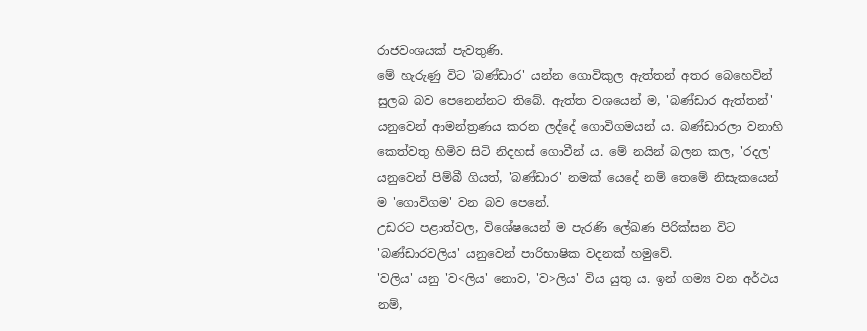රාජවංශයක් පැවතුණි.
මේ හැරුණු විට 'බණ්ඩාර' යන්න ගොවිකුල ඇත්තන් අතර බෙහෙවින් සුලබ බව පෙනෙන්නට තිබේ. ඇත්ත වශයෙන් ම, 'බණ්ඩාර ඇත්තන්' යනුවෙන් ආමන්ත්‍රණය කරන ලද්දේ ගොවිගමයන් ය. බණ්ඩාරලා වනාහි කෙත්වතු හිමිව සිටි නිදහස් ගොවීන් ය. මේ නයින් බලන කල, 'රදල' යනුවෙන් පිම්බී ගියත්, 'බණ්ඩාර' නමක් යෙදේ නම් තෙමේ නිසැකයෙන් ම 'ගොවිගම' වන බව පෙනේ.
උඩරට පළාත්වල, විශේෂයෙන් ම පැරණි ලේඛණ පිරික්සන විට 'බණ්ඩාරවලිය' යනුවෙන් පාරිභාෂික වදනක් හමුවේ.
'වලිය' යනු 'ව<ලිය' නොව, 'ව>ලිය' විය යුතු ය. ඉන් ගම්‍ය වන අර්ථය නම්,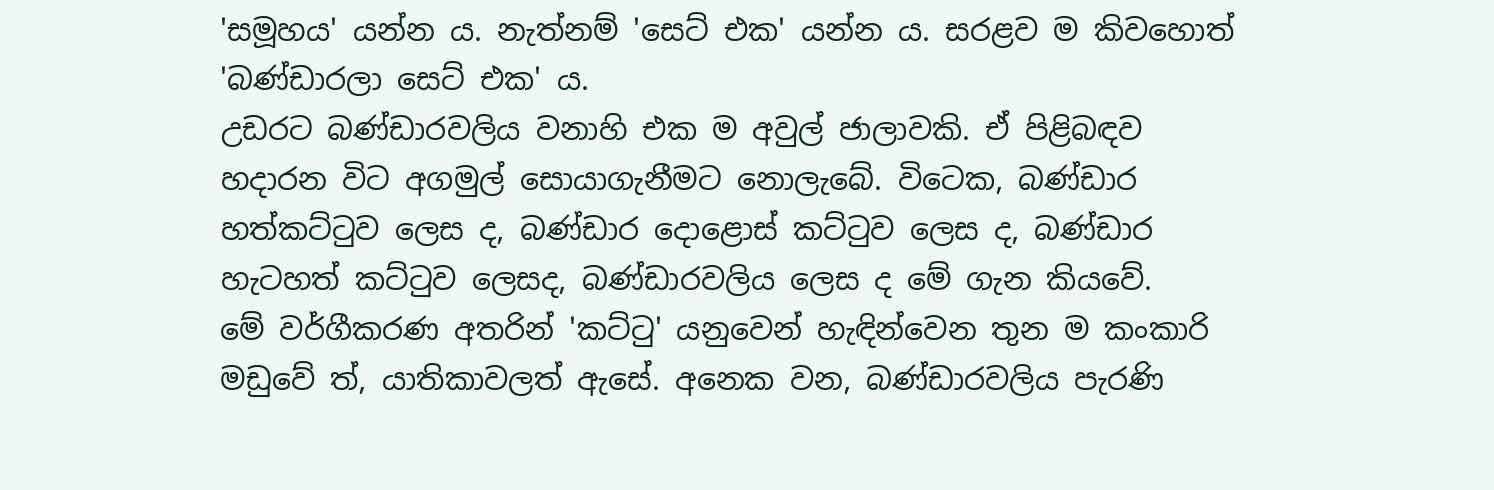'සමූහය' යන්න ය. නැත්නම් 'සෙට් එක' යන්න ය. සරළව ම කිවහොත් 'බණ්ඩාරලා සෙට් එක' ය.
උඩරට බණ්ඩාරවලිය වනාහි එක ම අවුල් ජාලාවකි. ඒ පිළිබඳව හදාරන විට අගමුල් සොයාගැනීමට නොලැබේ. විටෙක, බණ්ඩාර හත්කට්ටුව ලෙස ද, බණ්ඩාර දොළොස් කට්ටුව ලෙස ද, බණ්ඩාර හැටහත් කට්ටුව ලෙසද, බණ්ඩාරවලිය ලෙස ද මේ ගැන කියවේ.
මේ වර්ගීකරණ අතරින් 'කට්ටු' යනුවෙන් හැඳින්වෙන තුන ම කංකාරි මඩුවේ ත්, යාතිකාවලත් ඇසේ. අනෙක වන, බණ්ඩාරවලිය පැරණි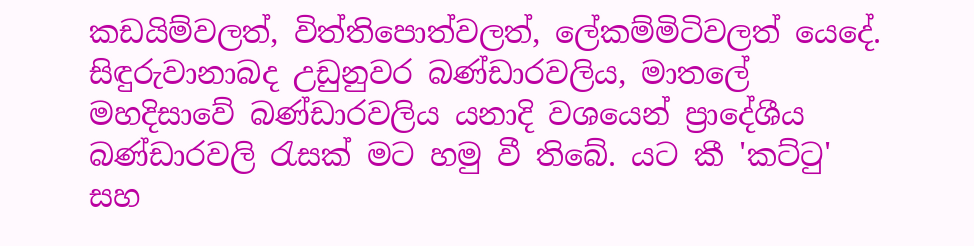කඩයිම්වලත්, විත්තිපොත්වලත්, ලේකම්මිටිවලත් යෙදේ. සිඳුරුවානාබද උඩුනුවර බණ්ඩාරවලිය, මාතලේ මහදිසාවේ බණ්ඩාරවලිය යනාදි වශයෙන් ප්‍රාදේශීය බණ්ඩාරවලි රැසක් මට හමු වී තිබේ. යට කී 'කට්ටු' සහ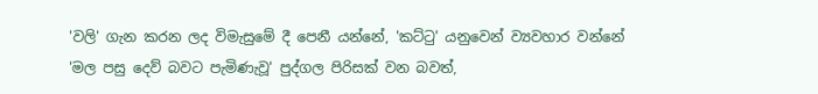'වලි' ගැන කරන ලද විමැසුමේ දී පෙනී යන්නේ, 'කට්ටු' යනුවෙන් ව්‍යවහාර වන්නේ 'මල පසු දෙව් බවට පැමිණැවූ' පුද්ගල පිරිසක් වන බවත්,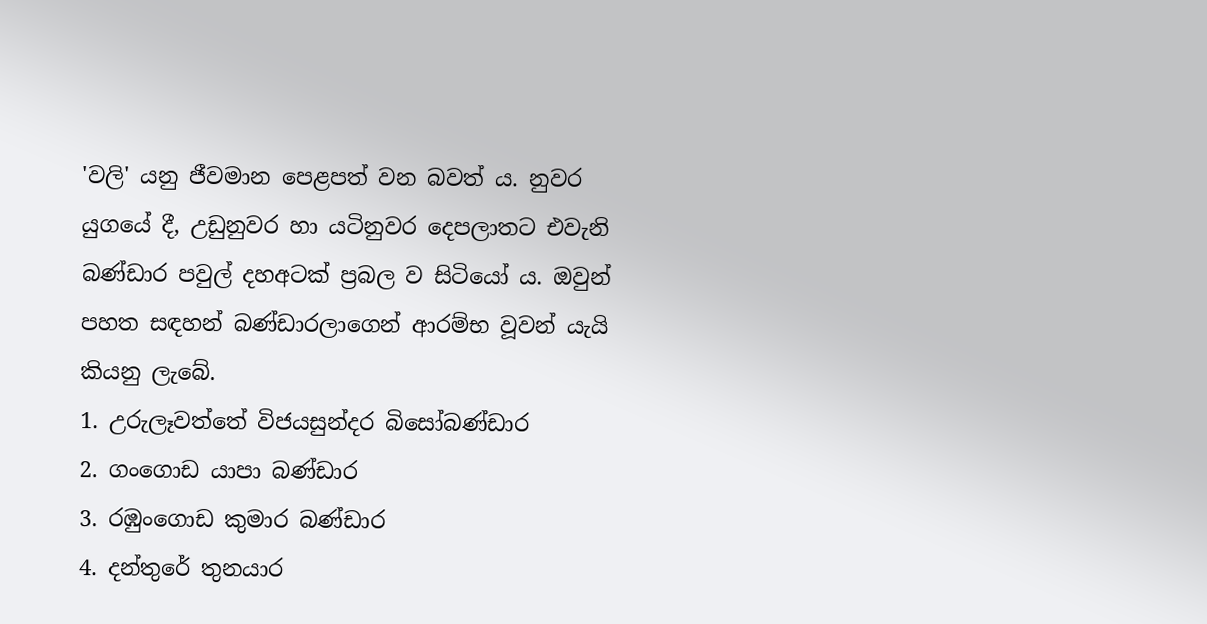'වලි' යනු ජීවමාන පෙළපත් වන බවත් ය. නුවර යුගයේ දී, උඩුනුවර හා යටිනුවර දෙපලාතට එවැනි බණ්ඩාර පවුල් දහඅටක් ප්‍රබල ව සිටියෝ ය. ඔවුන් පහත සඳහන් බණ්ඩාරලාගෙන් ආරම්භ වූවන් යැයි කියනු ලැබේ.
1. උරුලෑවත්තේ විජයසුන්දර බිසෝබණ්ඩාර
2. ගංගොඩ යාපා බණ්ඩාර
3. රඹුංගොඩ කුමාර බණ්ඩාර
4. දන්තුරේ තුනයාර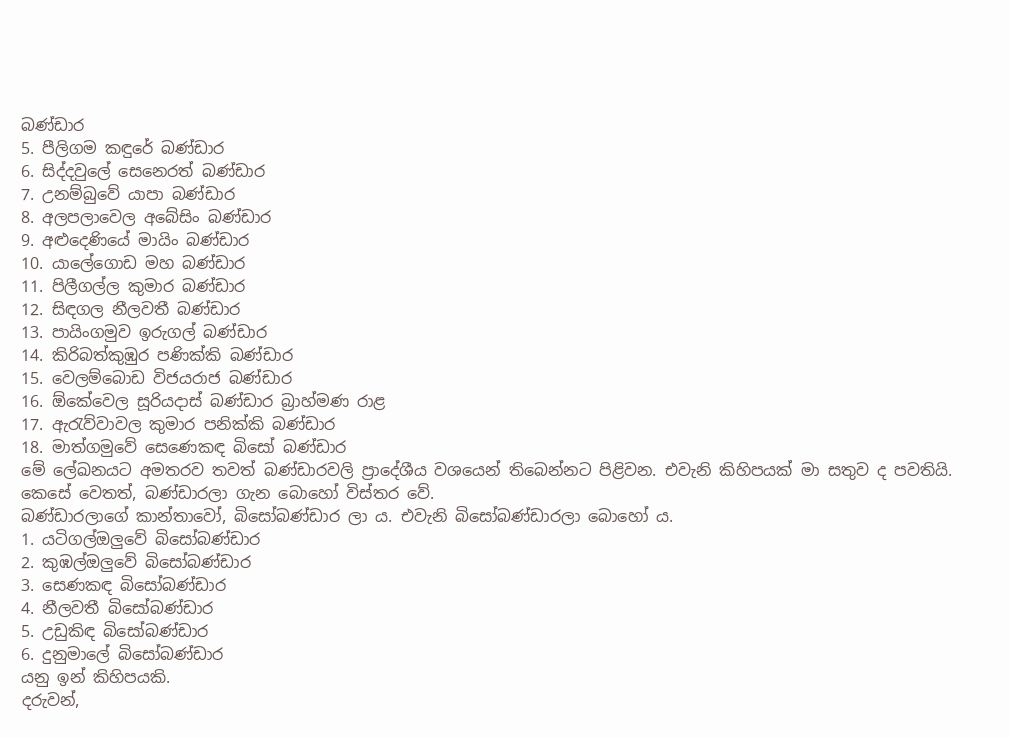බණ්ඩාර
5. පීලිගම කඳුරේ බණ්ඩාර
6. සිද්දවුලේ සෙනෙරත් බණ්ඩාර
7. උනම්බුවේ යාපා බණ්ඩාර
8. අලපලාවෙල අබේසිං බණ්ඩාර
9. අළුදෙණියේ මායිං බණ්ඩාර
10. යාලේගොඩ මහ බණ්ඩාර
11. පිලීගල්ල කුමාර බණ්ඩාර
12. සිඳගල නීලවතී බණ්ඩාර
13. පායිංගමුව ඉරුගල් බණ්ඩාර
14. කිරිබත්කුඹුර පණික්කි බණ්ඩාර
15. වෙලම්බොඩ විජයරාජ බණ්ඩාර
16. ඕකේවෙල සූරියදාස් බණ්ඩාර බ්‍රාහ්මණ රාළ
17. ඇරැව්වාවල කුමාර පනික්කි බණ්ඩාර
18. මාත්ගමුවේ සෙණෙකඳ බිසෝ බණ්ඩාර
මේ ලේඛනයට අමතරව තවත් බණ්ඩාරවලි ප්‍රාදේශීය වශයෙන් තිබෙන්නට පිළිවන. එවැනි කිහිපයක් මා සතුව ද පවතියි.
කෙසේ වෙතත්, බණ්ඩාරලා ගැන බොහෝ විස්තර වේ.
බණ්ඩාරලාගේ කාන්තාවෝ, බිසෝබණ්ඩාර ලා ය. එවැනි බිසෝබණ්ඩාරලා බොහෝ ය.
1. යටිගල්ඔලුවේ බිසෝබණ්ඩාර
2. කුඹල්ඔලුවේ බිසෝබණ්ඩාර
3. සෙණකඳ බිසෝබණ්ඩාර
4. නීලවතී බිසෝබණ්ඩාර
5. උඩුකිඳ බිසෝබණ්ඩාර
6. දුනුමාලේ බිසෝබණ්ඩාර
යනු ඉන් කිහිපයකි.
දරුවන්,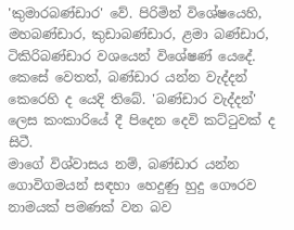'කුමාරබණ්ඩාර' වේ. පිරිමින් විශේෂයෙහි, මහබණ්ඩාර, කුඩාබණ්ඩාර, ළමා බණ්ඩාර, ටිකිරිබණ්ඩාර වශයෙන් විශේෂණ් යෙදේ.
කෙසේ වෙතත්, බණ්ඩාර යන්න වැද්දන් කෙරෙහි ද යෙදි තිබේ. 'බණ්ඩාර වැද්දන්' ලෙස කංකාරියේ දී පිදෙන දෙවි කට්ටුවක් ද සිටී.
මාගේ විශ්වාසය නම්, බණ්ඩාර යන්න ගොවිගමයන් සඳහා හෙදුණු හුදු ගෞරව නාමයක් පමණක් වන බව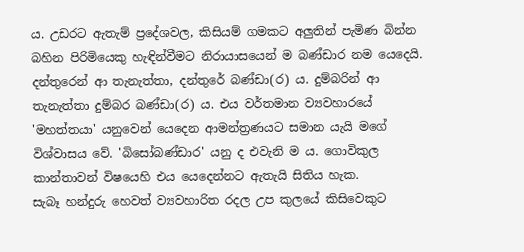ය. උඩරට ඇතැම් ප්‍රදේශවල, කිසියම් ගමකට අලුතින් පැමිණ බින්න බහින පිරිමියෙකු හැඳින්වීමට නිරායාසයෙන් ම බණ්ඩාර නම යෙදෙයි. දන්තුරෙන් ආ තැනැත්තා, දන්තුරේ බණ්ඩා(ර) ය. දුම්බරින් ආ තැනැත්තා දුම්බර බණ්ඩා(ර) ය. එය වර්තමාන ව්‍යවහාරයේ 'මහත්තයා' යනුවෙන් යෙදෙන ආමන්ත්‍රණයට සමාන යැයි මගේ විශ්වාසය වේ. 'බිසෝබණ්ඩාර' යනු ද එවැනි ම ය. ගොවිකුල කාන්තාවන් විෂයෙහි එය යෙදෙන්නට ඇතැයි සිතිය හැක.
සැබෑ හන්දුරු හෙවත් ව්‍යවහාරිත රදල උප කුලයේ කිසිවෙකුට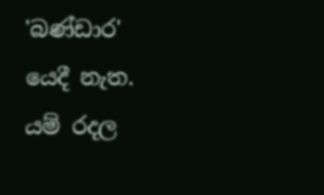'බණ්ඩාර' යෙදී නැත. යම් රදල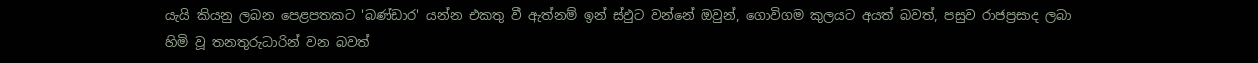යැයි කියනු ලබන පෙළපතකට 'බණ්ඩාර' යන්න එකතු වී ඇත්නම් ඉන් ස්ඵුට වන්නේ ඔවුන්, ගොවිගම කුලයට අයත් බවත්, පසුව රාජප්‍රසාද ලබා හිමි වූ තනතුරුධාරින් වන බවත්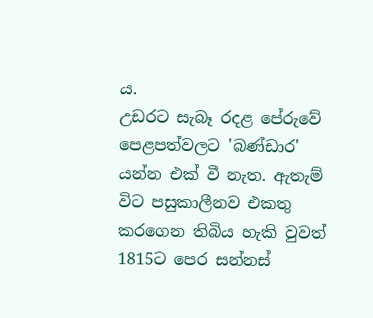ය.
උඩරට සැබෑ රදළ පේරුවේ පෙළපත්වලට 'බණ්ඩාර' යන්න එක් වී නැත. ඇතැම් විට පසුකාලීනව එකතු කරගෙන තිබිය හැකි වුවත් 1815ට පෙර සන්නස්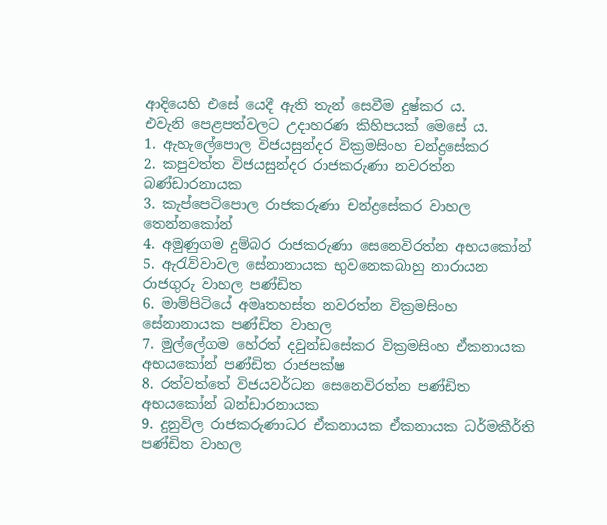ආදියෙහි එසේ යෙදී ඇති තැන් සෙවීම දුෂ්කර ය.
එවැනි පෙළපත්වලට උදාහරණ කිහිපයක් මෙසේ ය.
1. ඇහැලේපොල විජයසුන්දර වික්‍රමසිංහ චන්ද්‍රසේකර
2. කපුවත්ත විජයසුන්දර රාජකරුණා නවරත්න බණ්ඩාරනායක
3. කැප්පෙටිපොල රාජකරුණා චන්ද්‍රසේකර වාහල තෙන්නකෝන්
4. අමුණුගම දුම්බර රාජකරුණා සෙනෙවිරත්න අභයකෝන්
5. ඇරැව්වාවල සේනානායක භුවනෙකබාහු නාරායන රාජගුරු වාහල පණ්ඩිත
6. මාම්පිටියේ අමෘතහස්ත නවරත්න වික්‍රමසිංහ සේනානායක පණ්ඩිත වාහල
7. මුල්ලේගම හේරත් දවුන්ඩසේකර වික්‍රමසිංහ ඒකනායක අභයකෝන් පණ්ඩිත රාජපක්ෂ
8. රත්වත්තේ විජයවර්ධන සෙනෙවිරත්න පණ්ඩිත අභයකෝන් බන්ඩාරනායක
9. දුනුවිල රාජකරුණාධර ඒකනායක ඒකනායක ධර්මකීර්ති පණ්ඩිත වාහල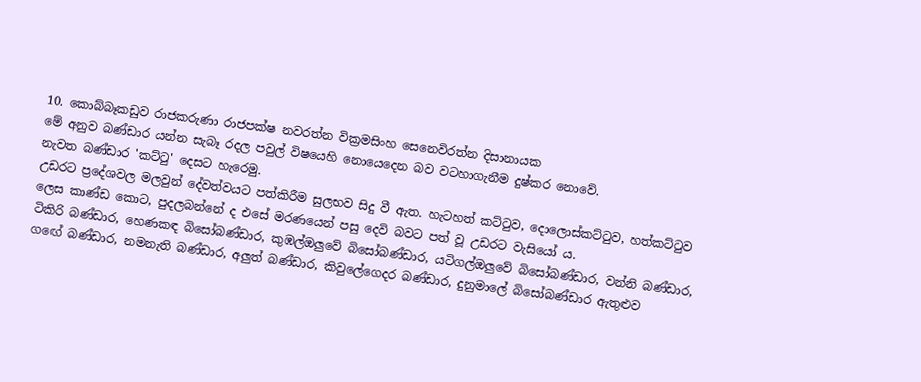10. කොබ්බෑකඩුව රාජකරුණා රාජපක්ෂ නවරත්න වික්‍රමසිංහ සෙනෙවිරත්න දිසානායක
මේ අනුව බණ්ඩාර යන්න සැබෑ රදල පවුල් විෂයෙහි නොයෙදෙන බව වටහාගැනීම දුෂ්කර නොවේ.
නැවත බණ්ඩාර 'කට්ටු' දෙසට හැරෙමු.
උඩරට ප්‍රදේශවල මලවුන් දේවත්වයට පත්කිරීම සුලභව සිදු වී ඇත. හැටහත් කට්ටුව, දොලොස්කට්ටුව, හත්කට්ටුව ලෙස කාණ්ඩ කොට, පුදලබන්නේ ද එසේ මරණයෙන් පසු දෙවි බවට පත් වූ උඩරට වැසියෝ ය.
ටිකිරි බණ්ඩාර, හෙණකඳ බිසෝබණ්ඩාර, කුඹල්ඔලුවේ බිසෝබණ්ඩාර, යටිගල්ඔලුවේ බිසෝබණ්ඩාර, වන්නි බණ්ඩාර, ගඟේ බණ්ඩාර, නමනැති බණ්ඩාර, අලුත් බණ්ඩාර, කිවුලේගෙදර බණ්ඩාර, දුනුමාලේ බිසෝබණ්ඩාර ඇතුළුව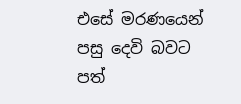එසේ මරණයෙන් පසු දෙවි බවට පත්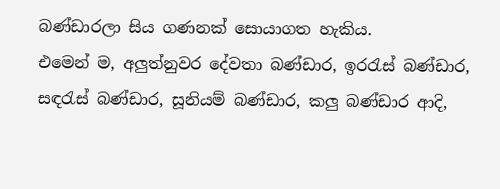බණ්ඩාරලා සිය ගණනක් සොයාගත හැකිය.
එමෙන් ම, අලුත්නුවර දේවතා බණ්ඩාර, ඉරරැස් බණ්ඩාර, සඳරැස් බණ්ඩාර, සූනියම් බණ්ඩාර, කලු බණ්ඩාර ආදි,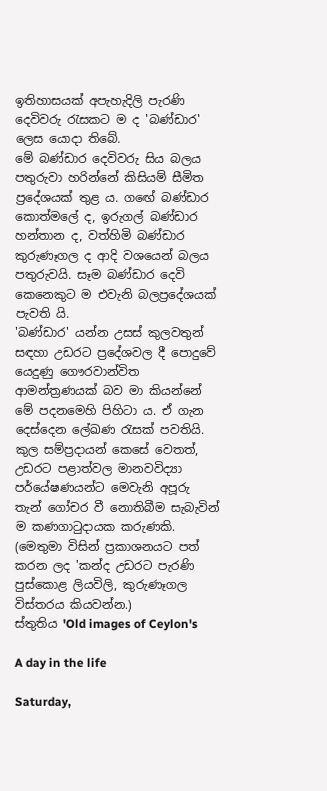ඉතිහාසයක් අපැහැදිලි පැරණි දෙවිවරු රැසකට ම ද 'බණ්ඩාර' ලෙස යොදා තිබේ.
මේ බණ්ඩාර දෙවිවරු සිය බලය පතුරුවා හරින්නේ කිසියම් සීමිත ප්‍රදේශයක් තුළ ය. ගඟේ බණ්ඩාර කොත්මලේ ද, ඉරුගල් බණ්ඩාර හන්තාන ද, වත්හිමි බණ්ඩාර කුරුණෑගල ද ආදි වශයෙන් බලය පතුරුවයි. සෑම බණ්ඩාර දෙවි කෙනෙකුට ම එවැනි බලප්‍රදේශයක් පැවති යි.
'බණ්ඩාර' යන්න උසස් කුලවතුන් සඳහා උඩරට ප්‍රදේශවල දී පොදුවේ යෙදුණු ගෞරවාන්විත ආමන්ත්‍රණයක් බව මා කියන්නේ මේ පදනමෙහි පිහිටා ය. ඒ ගැන දෙස්දෙන ලේඛණ රැසක් පවතියි.
කුල සම්ප්‍රදායන් කෙසේ වෙතත්, උඩරට පළාත්වල මානවවිද්‍යා පර්යේෂණයන්ට මෙවැනි අපූරු තැන් ගෝචර වී නොතිබීම සැබැවින් ම කණගාටුදායක කරුණකි.
(මෙතුමා විසින් ප්‍රකාශනයට පත් කරන ලද 'කන්ද උඩරට පැරණි පුස්කොළ ලියවිලි, කුරුණෑගල විස්තරය කියවන්න.)
ස්තුතිය 'Old images of Ceylon's

A day in the life

Saturday,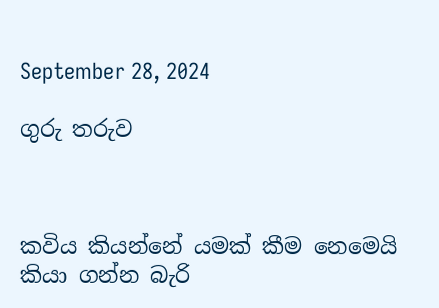September 28, 2024

ගුරු තරුව



කවිය කියන්නේ යමක් කීම නෙමෙයි කියා ගන්න බැරි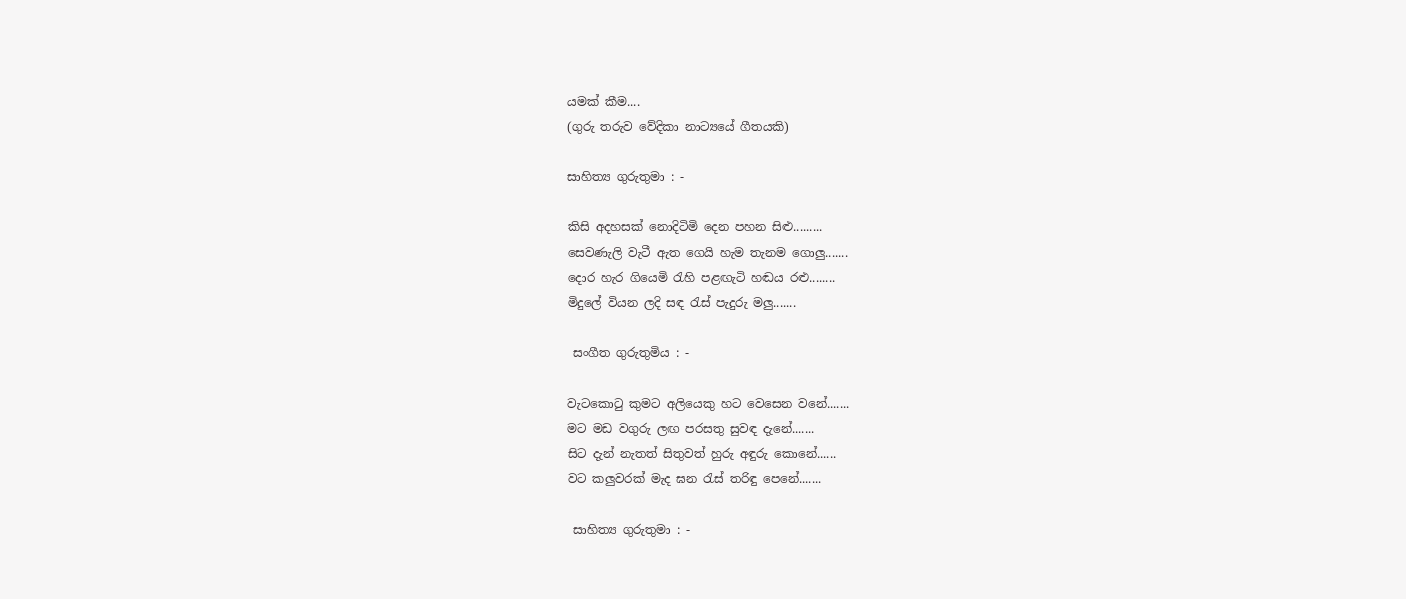යමක් කීම....
(ගුරු තරුව වේදිකා නාට්‍යයේ ගීතයකි)

සාහිත්‍ය ගුරුතුමා : -

කිසි අදහසක් නොදිටිමි දෙන පහන සිළු.........
සෙවණැලි වැටී ඇත ගෙයි හැම තැනම ගොලු.......
දොර හැර ගියෙමි රැහි පළඟැටි හඬය රළු........
මිදුලේ වියන ලදි සඳ රැස් පැදුරු මලු.......

 සංගීත ගුරුතුමිය : -

වැටකොටු කුමට අලියෙකු හට වෙසෙන වනේ.......
මට මඩ වගුරු ලඟ පරසතු සුවඳ දැනේ.......
සිට දැන් නැතත් සිතුවත් හුරු අඳුරු කොනේ......
වට කලුවරක් මැද ඝන රැස් තරිඳු පෙනේ.......

 සාහිත්‍ය ගුරුතුමා : -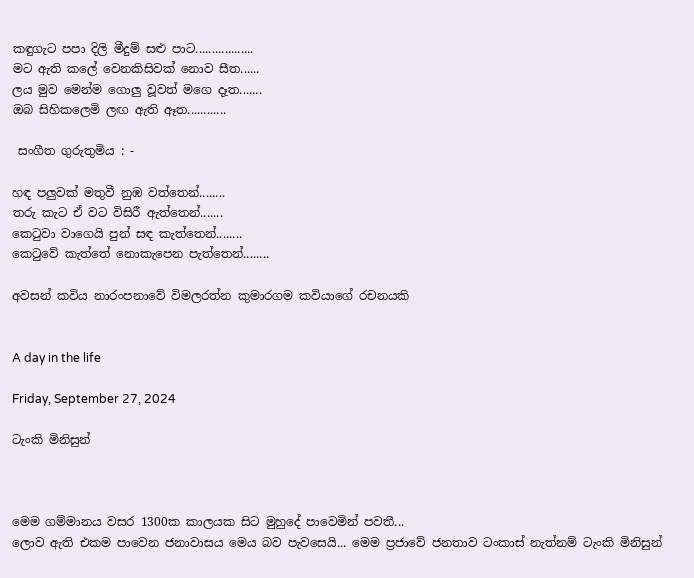කඳුගැට පපා දිලි මීදුම් සළු පාට..................
මට ඇති කලේ වෙනකිසිවක් නොව සීත......
ලය මුව මෙන්ම ගොලු වූවත් මගෙ දෑත.......
ඔබ සිහිකලෙමි ලඟ ඇති ඈත............

 සංගීත ගුරුතුමිය : -

හඳ පලුවක් මතුවී නුඹ වත්තෙන්........
තරු කැට ඒ වට විසිරී ඇත්තෙන්.......
කෙටුවා වාගෙයි පුන් සඳ කැත්තෙන්........
කෙටුවේ කැත්තේ නොකැපෙන පැත්තෙන්........

අවසන් කවිය නාරංපනාවේ විමලරත්න කුමාරගම කවියාගේ රචනයකි


A day in the life

Friday, September 27, 2024

ටැංකි මිනිසුන්



මෙම ගම්මානය වසර 1300ක කාලයක සිට මුහුදේ පාවෙමින් පවතී...
ලොව ඇති එකම පාවෙන ජනාවාසය මෙය බව පැවසෙයි... මෙම ප්‍රජාවේ ජනතාව ටංකාස් නැත්නම් ටැංකි මිනිසුන්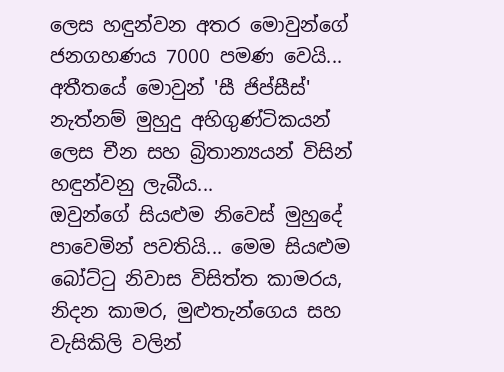ලෙස හඳුන්වන අතර මොවුන්ගේ ජනගහණය 7000 පමණ වෙයි...
අතීතයේ මොවුන් 'සී ජිප්සීස්' නැත්නම් මුහුදු අහිගුණ්ටිකයන් ලෙස චීන සහ බ්‍රිතාන්‍යයන් විසින් හඳුන්වනු ලැබීය...
ඔවුන්ගේ සියළුම නිවෙස් මුහුදේ පාවෙමින් පවතියි... මෙම සියළුම බෝට්ටු නිවාස විසිත්ත කාමරය, නිදන කාමර, මුළුතැන්ගෙය සහ වැසිකිලි වලින්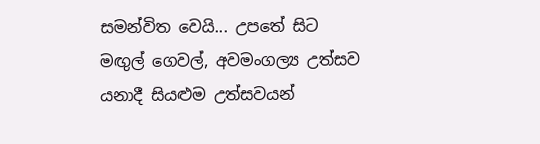සමන්විත වෙයි... උපතේ සිට මඟුල් ගෙවල්, අවමංගල්‍ය උත්සව යනාදී සියළුම උත්සවයන්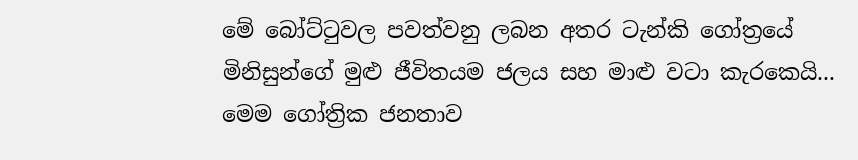මේ බෝට්ටුවල පවත්වනු ලබන අතර ටැන්කි ගෝත්‍රයේ මිනිසුන්ගේ මුළු ජීවිතයම ජලය සහ මාළු වටා කැරකෙයි...
මෙම ගෝත්‍රික ජනතාව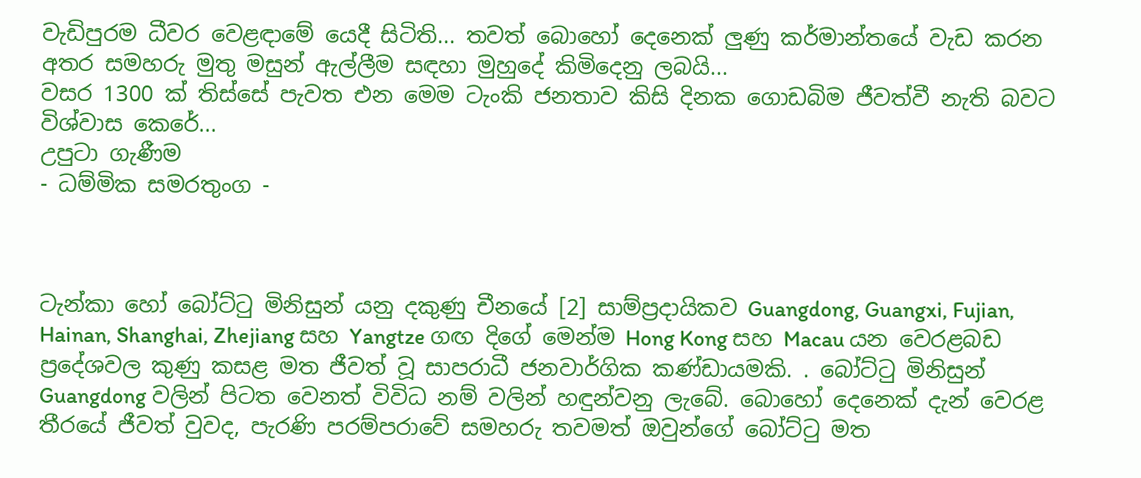වැඩිපුරම ධීවර වෙළඳාමේ යෙදී සිටිති... තවත් බොහෝ දෙනෙක් ලුණු කර්මාන්තයේ වැඩ කරන අතර සමහරු මුතු මසුන් ඇල්ලීම සඳහා මුහුදේ කිමිදෙනු ලබයි...
වසර 1300 ක් තිස්සේ පැවත එන මෙම ටැංකි ජනතාව කිසි දිනක ගොඩබිම ජීවත්වී නැති බවට විශ්වාස කෙරේ...
උපුටා ගැණීම
- ධම්මික සමරතුංග -



ටැන්කා හෝ බෝට්ටු මිනිසුන් යනු දකුණු චීනයේ [2] සාම්ප්‍රදායිකව Guangdong, Guangxi, Fujian, Hainan, Shanghai, Zhejiang සහ Yangtze ගඟ දිගේ මෙන්ම Hong Kong සහ Macau යන වෙරළබඩ ප්‍රදේශවල කුණු කසළ මත ජීවත් වූ සාපරාධී ජනවාර්ගික කණ්ඩායමකි. . බෝට්ටු මිනිසුන් Guangdong වලින් පිටත වෙනත් විවිධ නම් වලින් හඳුන්වනු ලැබේ. බොහෝ දෙනෙක් දැන් වෙරළ තීරයේ ජීවත් වුවද, පැරණි පරම්පරාවේ සමහරු තවමත් ඔවුන්ගේ බෝට්ටු මත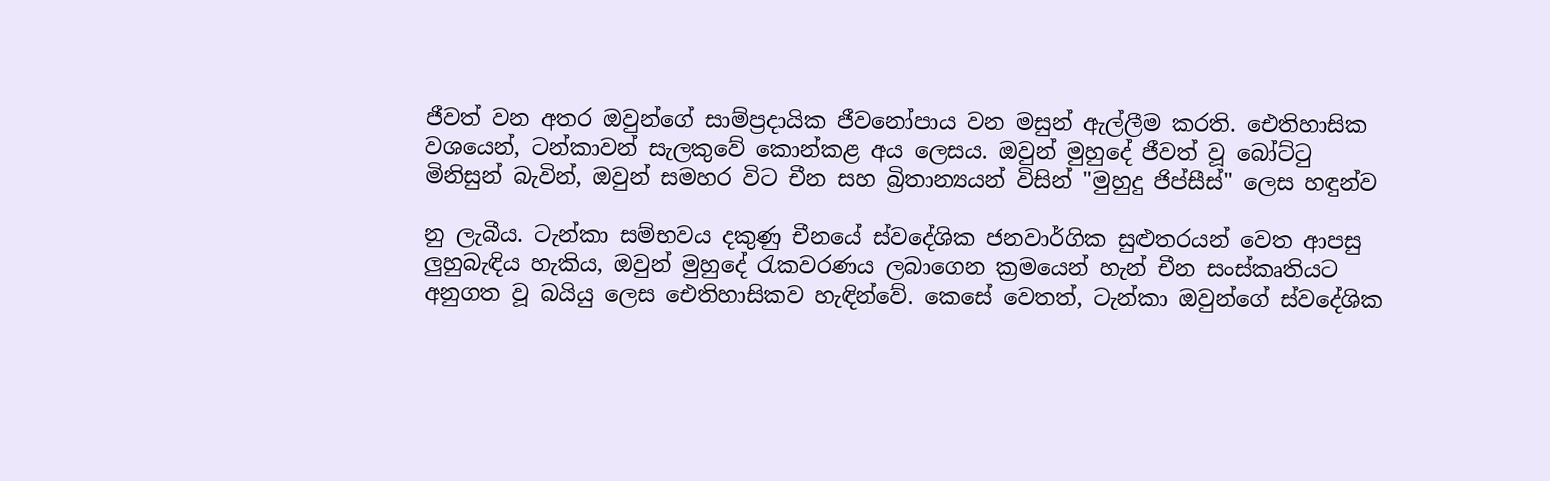ජීවත් වන අතර ඔවුන්ගේ සාම්ප්‍රදායික ජීවනෝපාය වන මසුන් ඇල්ලීම කරති. ඓතිහාසික වශයෙන්, ටන්කාවන් සැලකුවේ කොන්කළ අය ලෙසය. ඔවුන් මුහුදේ ජීවත් වූ බෝට්ටු මිනිසුන් බැවින්, ඔවුන් සමහර විට චීන සහ බ්‍රිතාන්‍යයන් විසින් "මුහුදු ජිප්සීස්" ලෙස හඳුන්ව

නු ලැබීය. ටැන්කා සම්භවය දකුණු චීනයේ ස්වදේශික ජනවාර්ගික සුළුතරයන් වෙත ආපසු ලුහුබැඳිය හැකිය, ඔවුන් මුහුදේ රැකවරණය ලබාගෙන ක්‍රමයෙන් හැන් චීන සංස්කෘතියට අනුගත වූ බයියු ලෙස ඓතිහාසිකව හැඳින්වේ. කෙසේ වෙතත්, ටැන්කා ඔවුන්ගේ ස්වදේශික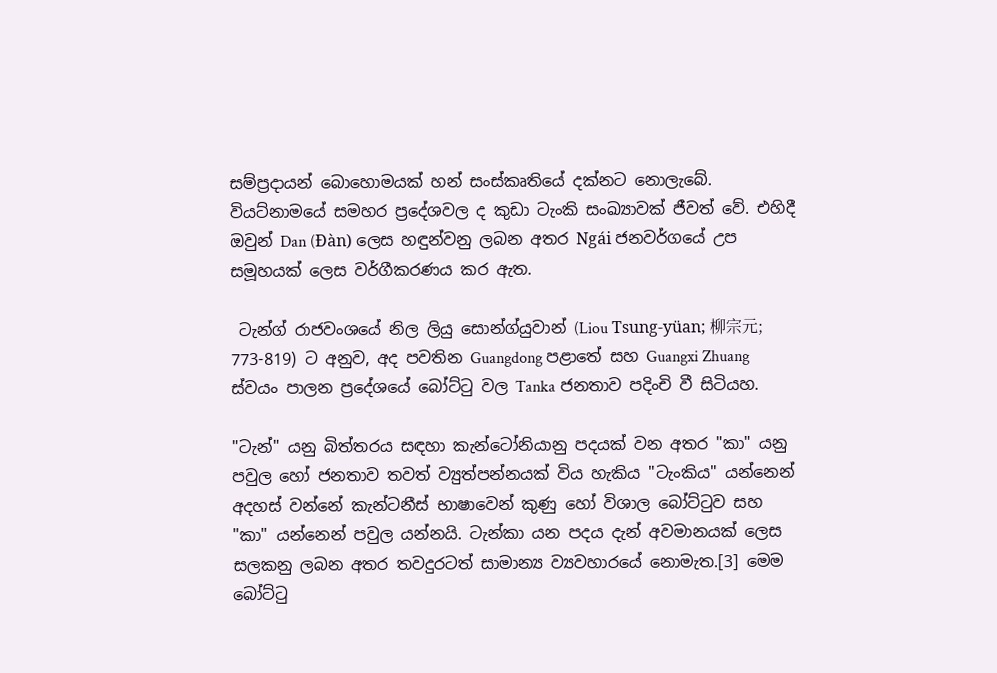සම්ප්‍රදායන් බොහොමයක් හන් සංස්කෘතියේ දක්නට නොලැබේ.
වියට්නාමයේ සමහර ප්‍රදේශවල ද කුඩා ටැංකි සංඛ්‍යාවක් ජීවත් වේ. එහිදී ඔවුන් Dan (Đàn) ලෙස හඳුන්වනු ලබන අතර Ngái ජනවර්ගයේ උප සමූහයක් ලෙස වර්ගීකරණය කර ඇත.

 ටැන්ග් රාජවංශයේ නිල ලියු සොන්ග්යුවාන් (Liou Tsung-yüan; 柳宗元; 773-819) ට අනුව, අද පවතින Guangdong පළාතේ සහ Guangxi Zhuang ස්වයං පාලන ප්‍රදේශයේ බෝට්ටු වල Tanka ජනතාව පදිංචි වී සිටියහ.

"ටැන්" යනු බිත්තරය සඳහා කැන්ටෝනියානු පදයක් වන අතර "කා" යනු පවුල හෝ ජනතාව තවත් ව්‍යුත්පන්නයක් විය හැකිය "ටැංකිය" යන්නෙන් අදහස් වන්නේ කැන්ටනීස් භාෂාවෙන් කුණු හෝ විශාල බෝට්ටුව සහ "කා" යන්නෙන් පවුල යන්නයි. ටැන්කා යන පදය දැන් අවමානයක් ලෙස සලකනු ලබන අතර තවදුරටත් සාමාන්‍ය ව්‍යවහාරයේ නොමැත.[3] මෙම බෝට්ටු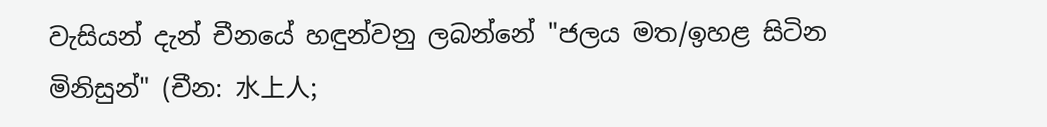වැසියන් දැන් චීනයේ හඳුන්වනු ලබන්නේ "ජලය මත/ඉහළ සිටින මිනිසුන්" (චීන: 水上人;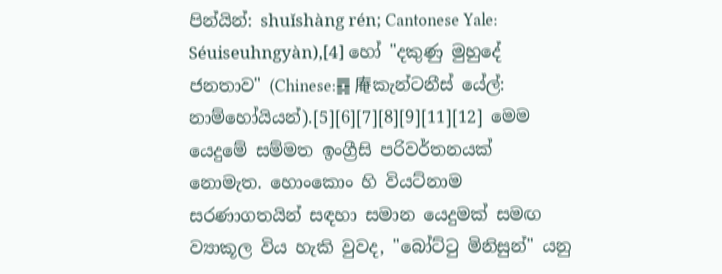පින්යින්: shuǐshàng rén; Cantonese Yale: Séuiseuhngyàn),[4] හෝ "දකුණු මුහුදේ ජනතාව" (Chinese:䷺ 庵කැන්ටනීස් යේල්: නාම්හෝයියන්).[5][6][7][8][9][11][12] මෙම යෙදුමේ සම්මත ඉංග්‍රීසි පරිවර්තනයක් නොමැත. හොංකොං හි වියට්නාම සරණාගතයින් සඳහා සමාන යෙදුමක් සමඟ ව්‍යාකූල විය හැකි වුවද, "බෝට්ටු මිනිසුන්" යනු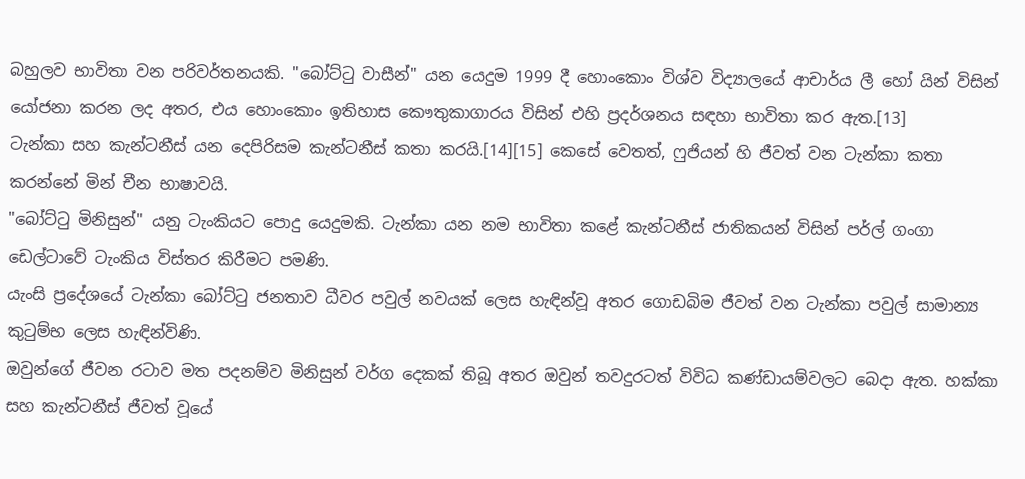බහුලව භාවිතා වන පරිවර්තනයකි. "බෝට්ටු වාසීන්" යන යෙදුම 1999 දී හොංකොං විශ්ව විද්‍යාලයේ ආචාර්ය ලී හෝ යින් විසින් යෝජනා කරන ලද අතර, එය හොංකොං ඉතිහාස කෞතුකාගාරය විසින් එහි ප්‍රදර්ශනය සඳහා භාවිතා කර ඇත.[13]
ටැන්කා සහ කැන්ටනීස් යන දෙපිරිසම කැන්ටනීස් කතා කරයි.[14][15] කෙසේ වෙතත්, ෆුජියන් හි ජීවත් වන ටැන්කා කතා කරන්නේ මින් චීන භාෂාවයි.
"බෝට්ටු මිනිසුන්" යනු ටැංකියට පොදු යෙදුමකි. ටැන්කා යන නම භාවිතා කළේ කැන්ටනීස් ජාතිකයන් විසින් පර්ල් ගංගා ඩෙල්ටාවේ ටැංකිය විස්තර කිරීමට පමණි.
යැංසි ප්‍රදේශයේ ටැන්කා බෝට්ටු ජනතාව ධීවර පවුල් නවයක් ලෙස හැඳින්වූ අතර ගොඩබිම ජීවත් වන ටැන්කා පවුල් සාමාන්‍ය කුටුම්භ ලෙස හැඳින්විණි.
ඔවුන්ගේ ජීවන රටාව මත පදනම්ව මිනිසුන් වර්ග දෙකක් තිබූ අතර ඔවුන් තවදුරටත් විවිධ කණ්ඩායම්වලට බෙදා ඇත. හක්කා සහ කැන්ටනීස් ජීවත් වූයේ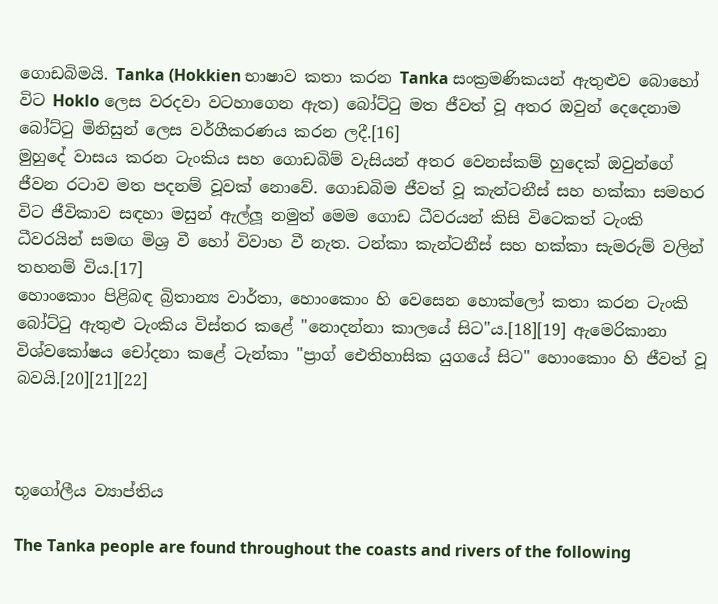ගොඩබිමයි. Tanka (Hokkien භාෂාව කතා කරන Tanka සංක්‍රමණිකයන් ඇතුළුව බොහෝ විට Hoklo ලෙස වරදවා වටහාගෙන ඇත) බෝට්ටු මත ජීවත් වූ අතර ඔවුන් දෙදෙනාම බෝට්ටු මිනිසුන් ලෙස වර්ගීකරණය කරන ලදී.[16]
මුහුදේ වාසය කරන ටැංකිය සහ ගොඩබිම් වැසියන් අතර වෙනස්කම් හුදෙක් ඔවුන්ගේ ජීවන රටාව මත පදනම් වූවක් නොවේ. ගොඩබිම ජීවත් වූ කැන්ටනීස් සහ හක්කා සමහර විට ජීවිකාව සඳහා මසුන් ඇල්ලූ නමුත් මෙම ගොඩ ධීවරයන් කිසි විටෙකත් ටැංකි ධීවරයින් සමඟ මිශ්‍ර වී හෝ විවාහ වී නැත. ටන්කා කැන්ටනීස් සහ හක්කා සැමරුම් වලින් තහනම් විය.[17]
හොංකොං පිළිබඳ බ්‍රිතාන්‍ය වාර්තා, හොංකොං හි වෙසෙන හොක්ලෝ කතා කරන ටැංකි බෝට්ටු ඇතුළු ටැංකිය විස්තර කළේ "නොදන්නා කාලයේ සිට"ය.[18][19] ඇමෙරිකානා විශ්වකෝෂය චෝදනා කළේ ටැන්කා "ප්‍රාග් ඓතිහාසික යුගයේ සිට" හොංකොං හි ජීවත් වූ බවයි.[20][21][22]



භූගෝලීය ව්‍යාප්තිය

The Tanka people are found throughout the coasts and rivers of the following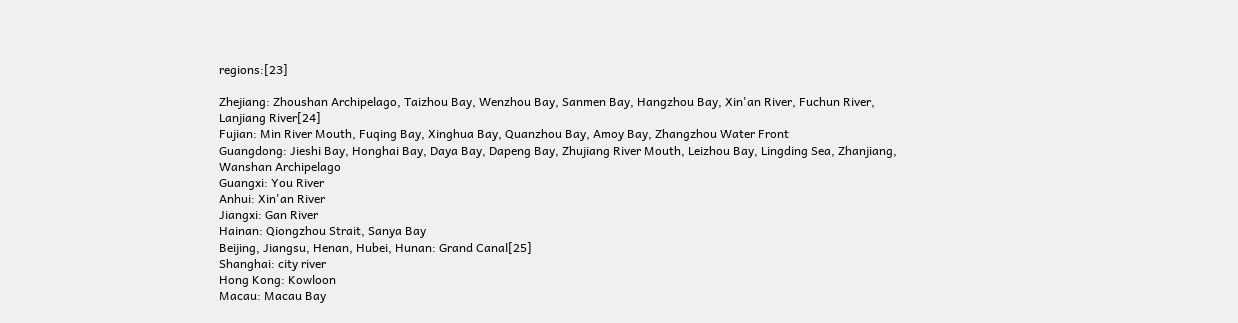regions:[23]

Zhejiang: Zhoushan Archipelago, Taizhou Bay, Wenzhou Bay, Sanmen Bay, Hangzhou Bay, Xin'an River, Fuchun River, Lanjiang River[24]
Fujian: Min River Mouth, Fuqing Bay, Xinghua Bay, Quanzhou Bay, Amoy Bay, Zhangzhou Water Front
Guangdong: Jieshi Bay, Honghai Bay, Daya Bay, Dapeng Bay, Zhujiang River Mouth, Leizhou Bay, Lingding Sea, Zhanjiang, Wanshan Archipelago
Guangxi: You River
Anhui: Xin'an River
Jiangxi: Gan River
Hainan: Qiongzhou Strait, Sanya Bay
Beijing, Jiangsu, Henan, Hubei, Hunan: Grand Canal[25]
Shanghai: city river
Hong Kong: Kowloon
Macau: Macau Bay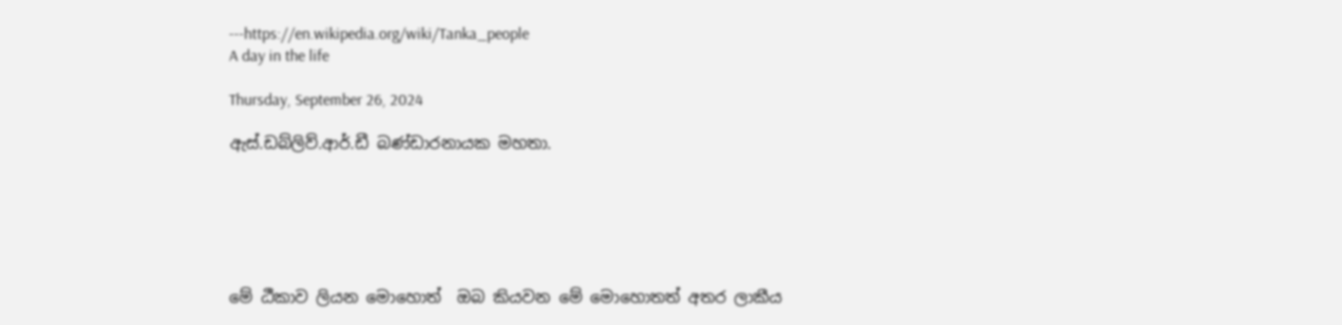---https://en.wikipedia.org/wiki/Tanka_people
A day in the life

Thursday, September 26, 2024

ඇස්.ඩබ්ලිව්.ආර්.ඩී බණ්ඩාරනායක මහතා.






මේ ඨීකාව ලියන මො‍හොත්  ඔබ කියවන මේ මොහොතත් අතර ලාකීය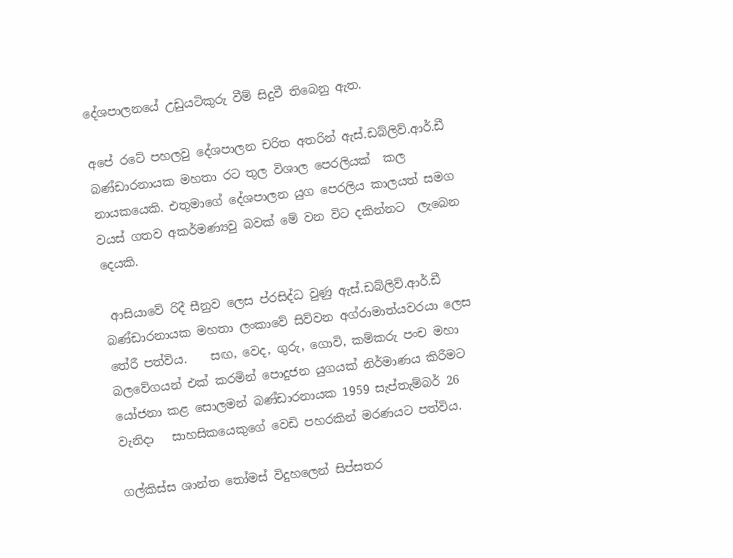දේශපාලනයේ උඩුයටිකුරු වීම් සිදුවී තිබෙනු ඇත.

අපේ රටේ පහලවු දේශපාලන චරිත අතරින් ඇස්.ඩබ්ලිව්.ආර්.ඩී බණ්ඩාරනායක මහතා රට තුල විශාල පෙරලියක්  කල නායකයෙකි. එතුමාගේ දේශපාලන යුග පෙරලිය කාලයත් සමග වයස් ගතව අකර්මණ්‍යවු බවක් මේ වන විට දකින්නට  ලැබෙන දෙයකි.

 ආසියාවේ රිදී සීනුව ලෙස ප්රසිද්ධ වුණු ඇස්.ඩබ්ලිව්.ආර්.ඩී බණ්ඩාරනායක මහතා ලංකාවේ සිව්වන අග්රාමාත්යවරයා ලෙස තේරී පත්විය.    සඟ, වෙද, ගුරු, ගොවි, කම්කරු පංච මහා බලවේගයන් එක් කරමින් පොදුජන යුගයක් නිර්මාණය කිරීමට යෝජනා කළ සොලමන් බණ්ඩාරනායක 1959 සැප්තැම්බර් 26 වැනිදා   සාහසිකයෙකුගේ වෙඩි පහරකින් මරණයට පත්විය.

ගල්කිස්ස ශාන්ත තෝමස් විදුහලෙන් සිප්සතර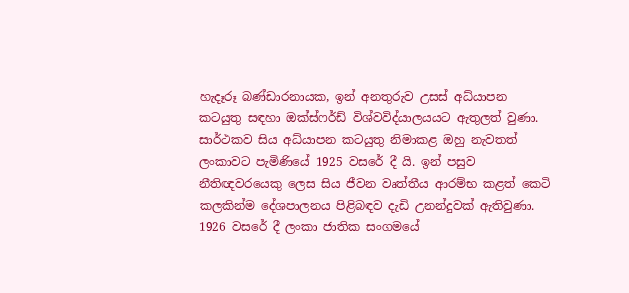හැදෑරූ බණ්ඩාරනායක, ඉන් අනතුරුව උසස් අධ්යාපන කටයුතු සඳහා ඔක්ස්ෆර්ඩ් විශ්වවිද්යාලයයට ඇතුලත් වුණා. සාර්ථකව සිය අධ්යාපන කටයුතු නිමාකළ ඔහු නැවතත් ලංකාවට පැමිණියේ 1925 වසරේ දී යි. ඉන් පසුව නීතිඥවරයෙකු ලෙස සිය ජීවන වෘත්තීය ආරම්භ කළත් කෙටි කලකින්ම දේශපාලනය පිළිබඳව දැඩි උනන්දුවක් ඇතිවුණා. 1926 වසරේ දී ලංකා ජාතික සංගමයේ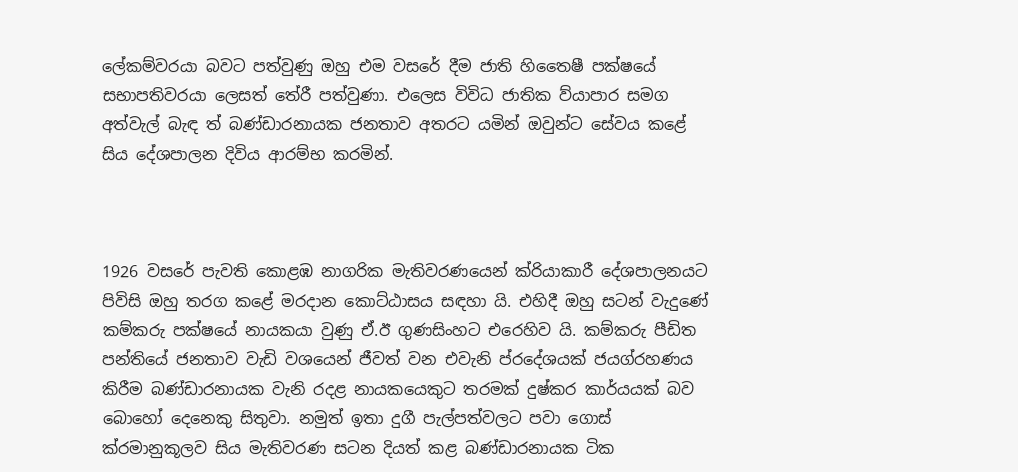ලේකම්වරයා බවට පත්වුණු ඔහු එම වසරේ දීම ජාති හිතෛෂී පක්ෂයේ සභාපතිවරයා ලෙසත් තේරී පත්වුණා. එලෙස විවිධ ජාතික ව්යාපාර සමග අත්වැල් බැඳ ත් බණ්ඩාරනායක ජනතාව අතරට යමින් ඔවුන්ට සේවය කළේ සිය දේශපාලන දිවිය ආරම්භ කරමින්.



1926 වසරේ පැවති කොළඹ නාගරික මැතිවරණයෙන් ක්රියාකාරී දේශපාලනයට පිවිසි ඔහු තරග කළේ මරදාන කොට්ඨාසය සඳහා යි. එහිදී ඔහු සටන් වැදුණේ කම්කරු පක්ෂයේ නායකයා වුණු ඒ.ඊ ගුණසිංහට එරෙහිව යි. කම්කරු පීඩිත පන්තියේ ජනතාව වැඩි වශයෙන් ජීවත් වන එවැනි ප්රදේශයක් ජයග්රහණය කිරීම බණ්ඩාරනායක වැනි රදළ නායකයෙකුට තරමක් දුෂ්කර කාර්යයක් බව බොහෝ දෙනෙකු සිතුවා. නමුත් ඉතා දුගී පැල්පත්වලට පවා ගොස් ක්රමානුකූලව සිය මැතිවරණ සටන දියත් කළ බණ්ඩාරනායක ටික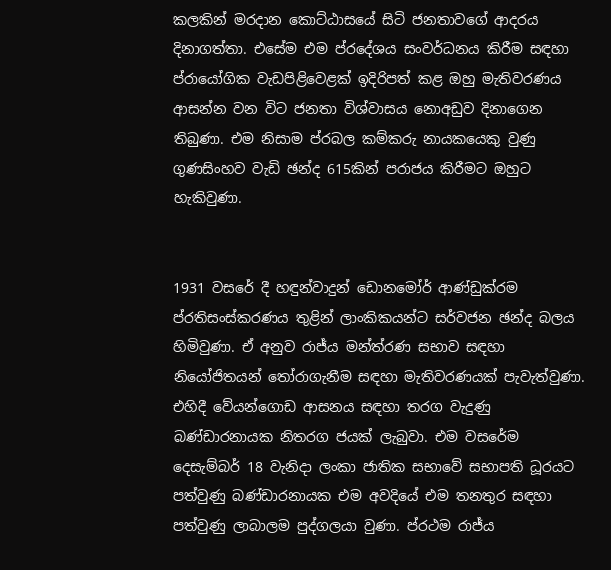කලකින් මරදාන කොට්ඨාසයේ සිටි ජනතාවගේ ආදරය දිනාගත්තා. එසේම එම ප්රදේශය සංවර්ධනය කිරීම සඳහා ප්රායෝගික වැඩපිළිවෙළක් ඉදිරිපත් කළ ඔහු මැතිවරණය ආසන්න වන විට ජනතා විශ්වාසය නොඅඩුව දිනාගෙන තිබුණා. එම නිසාම ප්රබල කම්කරු නායකයෙකු වුණු ගුණසිංහව වැඩි ඡන්ද 615කින් පරාජය කිරීමට ඔහුට හැකිවුණා.


1931 වසරේ දී හඳුන්වාදුන් ඩොනමෝර් ආණ්ඩුක්රම ප්රතිසංස්කරණය තුළින් ලාංකිකයන්ට සර්වජන ඡන්ද බලය හිමිවුණා. ඒ අනුව රාජ්ය මන්ත්රණ සභාව සඳහා නියෝජිතයන් තෝරාගැනීම සඳහා මැතිවරණයක් පැවැත්වුණා. එහිදී වේයන්ගොඩ ආසනය සඳහා තරග වැදුණු බණ්ඩාරනායක නිතරග ජයක් ලැබුවා. එම වසරේම දෙසැම්බර් 18 වැනිදා ලංකා ජාතික සභාවේ සභාපති ධූරයට පත්වුණු බණ්ඩාරනායක එම අවදියේ එම තනතුර සඳහා පත්වුණු ලාබාලම පුද්ගලයා වුණා. ප්රථම රාජ්ය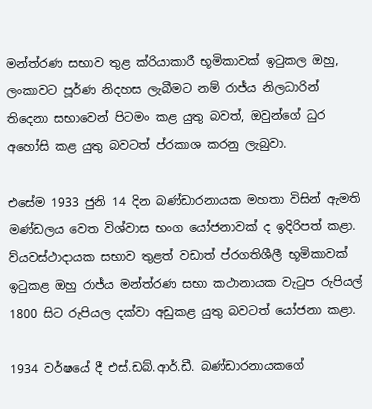මන්ත්රණ සභාව තුළ ක්රියාකාරී භූමිකාවක් ඉටුකල ඔහු, ලංකාවට පූර්ණ නිදහස ලැබීමට නම් රාජ්ය නිලධාරින් තිදෙනා සභාවෙන් පිටමං කළ යුතු බවත්, ඔවුන්ගේ ධුර අහෝසි කළ යුතු බවටත් ප්රකාශ කරනු ලැබුවා.

එසේම 1933 ජුනි 14 දින බණ්ඩාරනායක මහතා විසින් ඇමති මණ්ඩලය වෙත විශ්වාස භංග යෝජනාවක් ද ඉදිරිපත් කළා. ව්යවස්ථාදායක සභාව තුළත් වඩාත් ප්රගතිශීලී භූමිකාවක් ඉටුකළ ඔහු රාජ්ය මන්ත්රණ සභා කථානායක වැටුප රුපියල් 1800 සිට රුපියල දක්වා අඩුකළ යුතු බවටත් යෝජනා කළා.

1934 වර්ෂයේ දී එස්.ඩබ්.ආර්.ඩී. බණ්ඩාරනායකගේ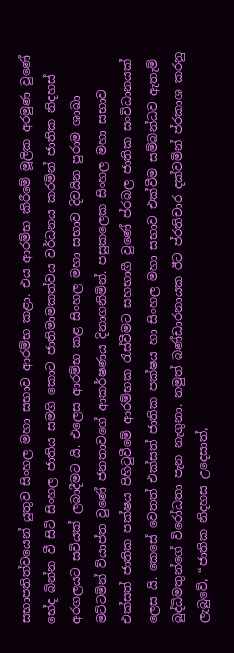සභාපතිත්වයෙන් යුතුව සිංහල මහා සභාව ආරම්භ කළා. එය ආරම්භ කිරීමේ මූලික අරමුණ වුණේ භේද බින්න වී සිටි සිංහල ජාතිය සමගි කොට ජාතිමාමකත්වය වර්ධනය කරමින් ජාතික නිදහස් අරගලයට සවියක් ලබාදීමට යි. එලෙස ආරම්භ කළ සිංහල මහා සභාව දිවයින පුරාම ශාඛා මට්ටමින් ව්යාප්ත වුණේ ජනතාවගේ ආකර්ෂණය දිනාගනිමින්. පසුකලෙක සිංහල මහා සභාව එක්සත් ජාතික පක්ෂය පිහිටුවීමේ ආරම්භක රැස්වීමට සහභාගී වුණේ ප්රබල ජාතික සංවිධානයක් ලෙස යි. කෙසේ වෙතත් එක්සත් ජාතික පක්ෂය හා සිංහල මහා සභාව එක්වීම සම්බන්ධව ඇතැම් බුද්ධිමතුන්ගේ විරෝධතා පැන නැගුනා. නමුත් බණ්ඩාරනායක ඊට ප්රතිචාර දක්වමින් ප්රකාශ කරනු ලැබුවේ, “ජාතික නිදහස උදෙසාත්,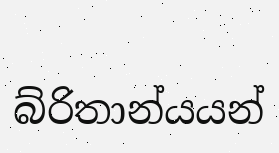බ්රිතාන්යයන්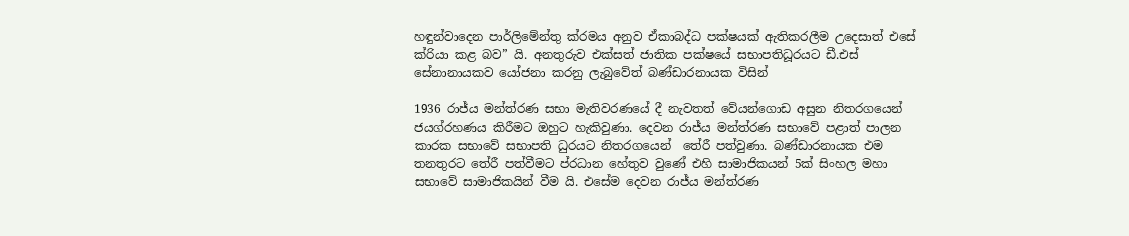හඳුන්වාදෙන පාර්ලිමේන්තු ක්රමය අනුව ඒකාබද්ධ පක්ෂයක් ඇතිකරලීම උදෙසාත් එසේ ක්රියා කළ බව” යි. අනතුරුව එක්සත් ජාතික පක්ෂයේ සභාපතිධූරයට ඩී.එස් සේනානායකව යෝජනා කරනු ලැබුවේත් බණ්ඩාරනායක විසින්

1936 රාජ්ය මන්ත්රණ සභා මැතිවරණයේ දී නැවතත් වේයන්ගොඩ අසුන නිතරගයෙන් ජයග්රහණය කිරීමට ඔහුට හැකිවුණා. දෙවන රාජ්ය මන්ත්රණ සභාවේ පළාත් පාලන කාරක සභාවේ සභාපති ධුරයට නිතරගයෙන්  තේරී පත්වුණා. බණ්ඩාරනායක එම තනතුරට තේරී පත්වීමට ප්රධාන හේතුව වුණේ එහි සාමාජිකයන් 5ක් සිංහල මහා සභාවේ සාමාජිකයින් වීම යි. එසේම දෙවන රාජ්ය මන්ත්රණ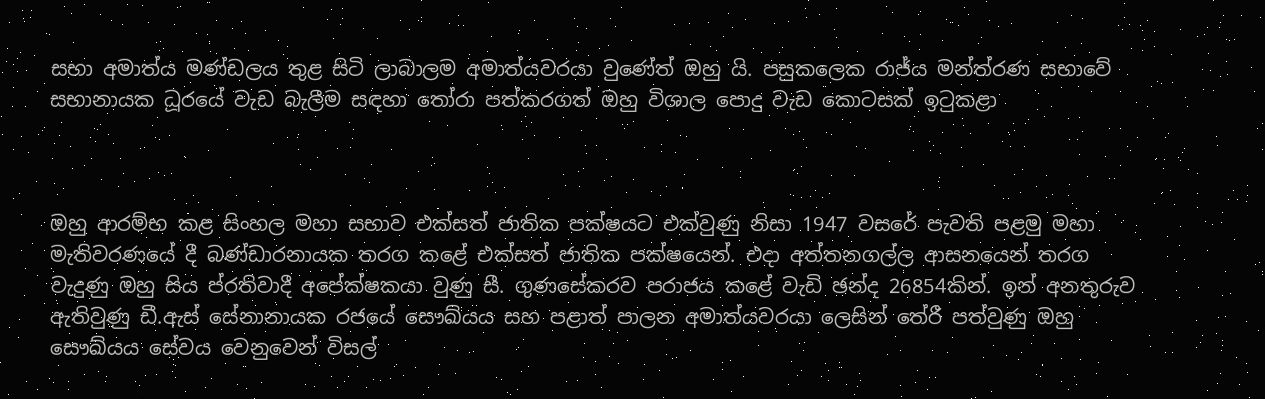සභා අමාත්ය මණ්ඩලය තුළ සිටි ලාබාලම අමාත්යවරයා වුණේත් ඔහු යි. පසුකලෙක රාජ්ය මන්ත්රණ සභාවේ සභානායක ධූරයේ වැඩ බැලීම සඳහා තෝරා පත්කරගත් ඔහු විශාල පොදු වැඩ කොටසක් ඉටුකළා



ඔහු ආරම්භ කළ සිංහල මහා සභාව එක්සත් ජාතික පක්ෂයට එක්වුණු නිසා 1947 වසරේ පැවති පළමු මහා මැතිවරණයේ දී බණ්ඩාරනායක තරග කළේ එක්සත් ජාතික පක්ෂයෙන්. එදා අත්තනගල්ල ආසනයෙන් තරග වැදුණු ඔහු සිය ප්රතිවාදී අපේක්ෂකයා වුණු සී. ගුණසේකරව පරාජය කළේ වැඩි ඡන්ද 26854කින්. ඉන් අනතුරුව ඇතිවුණු ඩී.ඇස් සේනානායක රජයේ සෞඛ්යය සහ පළාත් පාලන අමාත්යවරයා ලෙසින් තේරී පත්වුණු ඔහු සෞඛ්යය සේවය වෙනුවෙන් විසල්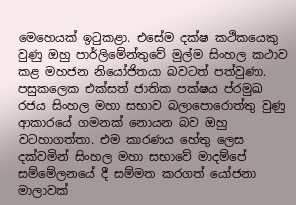මෙහෙයක් ඉටුකළා. එසේම දක්ෂ කථිකයෙකු වුණු ඔහු පාර්ලිමේන්තුවේ මුල්ම සිංහල කථාව කළ මහජන නියෝජිතයා බවටත් පත්වුණා. පසුකලෙක එක්සත් ජාතික පක්ෂය ප්රමුඛ රජය සිංහල මහා සභාව බලාපොරොත්තු වුණු ආකාරයේ ගමනක් නොයන බව ඔහු වටහාගත්තා. එම කාරණය හේතු ලෙස දක්වමින් සිංහල මහා සභාවේ මාදම්පේ සම්මේලනයේ දී සම්මත කරගත් යෝජනා මාලාවක්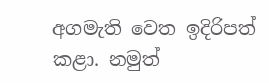අගමැති වෙත ඉදිරිපත් කළා. නමුත්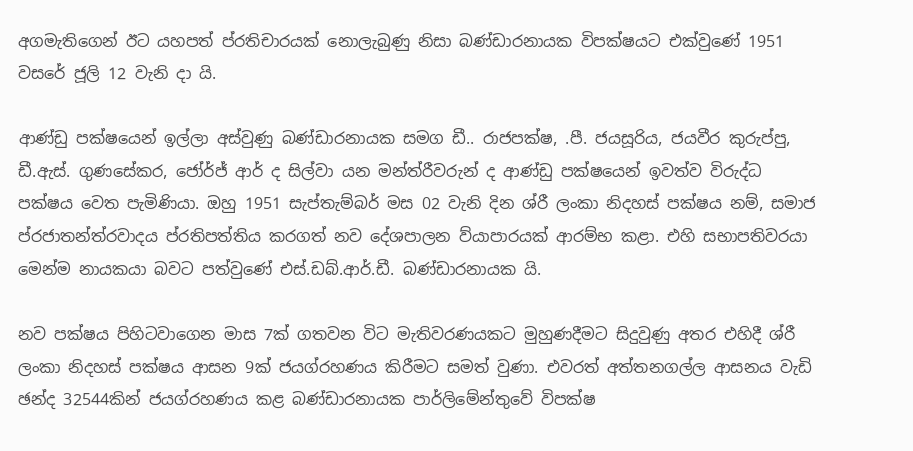අගමැතිගෙන් ඊට යහපත් ප්රතිචාරයක් නොලැබුණු නිසා බණ්ඩාරනායක විපක්ෂයට එක්වුණේ 1951 වසරේ ජූලි 12 වැනි දා යි.

ආණ්ඩු පක්ෂයෙන් ඉල්ලා අස්වුණු බණ්ඩාරනායක සමග ඩී.. රාජපක්ෂ, .පී. ජයසූරිය, ජයවීර කුරුප්පු, ඩී.ඇස්. ගුණසේකර, ජෝර්ජ් ආර් ද සිල්වා යන මන්ත්රීවරුන් ද ආණ්ඩු පක්ෂයෙන් ඉවත්ව විරුද්ධ පක්ෂය වෙත පැමිණියා. ඔහු 1951 සැප්තැම්බර් මස 02 වැනි දින ශ්රී ලංකා නිදහස් පක්ෂය නම්, සමාජ ප්රජාතන්ත්රවාදය ප්රතිපත්තිය කරගත් නව දේශපාලන ව්යාපාරයක් ආරම්භ කළා. එහි සභාපතිවරයා මෙන්ම නායකයා බවට පත්වුණේ එස්.ඩබ්.ආර්.ඩී. බණ්ඩාරනායක යි.

නව පක්ෂය පිහිටවාගෙන මාස 7ක් ගතවන විට මැතිවරණයකට මුහුණදීමට සිදුවුණු අතර එහිදී ශ්රී ලංකා නිදහස් පක්ෂය ආසන 9ක් ජයග්රහණය කිරීමට සමත් වුණා. එවරත් අත්තනගල්ල ආසනය වැඩි ඡන්ද 32544කින් ජයග්රහණය කළ බණ්ඩාරනායක පාර්ලිමේන්තුවේ විපක්ෂ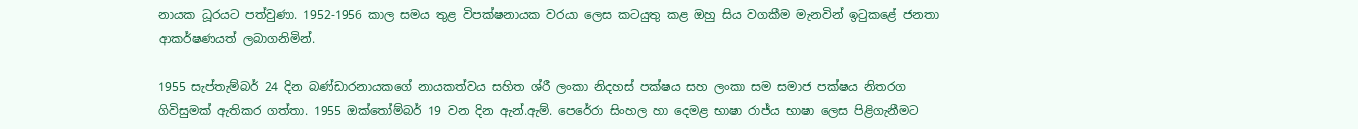නායක ධූරයට පත්වුණා. 1952-1956 කාල සමය තුළ විපක්ෂනායක වරයා ලෙස කටයුතු කළ ඔහු සිය වගකීම මැනවින් ඉටුකළේ ජනතා ආකර්ෂණයත් ලබාගනිමින්.

1955 සැප්තැම්බර් 24 දින බණ්ඩාරනායකගේ නායකත්වය සහිත ශ්රී ලංකා නිදහස් පක්ෂය සහ ලංකා සම සමාජ පක්ෂය නිතරග ගිවිසුමක් ඇතිකර ගත්තා. 1955 ඔක්තෝම්බර් 19 වන දින ඇන්.ඇම්. පෙරේරා සිංහල හා දෙමළ භාෂා රාජ්ය භාෂා ලෙස පිළිගැනීමට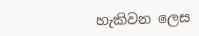හැකිවන ලෙස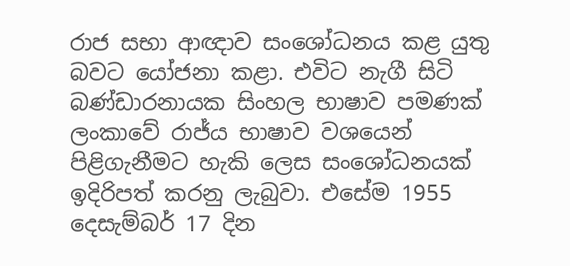රාජ සභා ආඥාව සංශෝධනය කළ යුතු බවට යෝජනා කළා. එවිට නැගී සිටි බණ්ඩාරනායක සිංහල භාෂාව පමණක් ලංකාවේ රාජ්ය භාෂාව වශයෙන් පිළිගැනීමට හැකි ලෙස සංශෝධනයක් ඉදිරිපත් කරනු ලැබුවා. එසේම 1955 දෙසැම්බර් 17 දින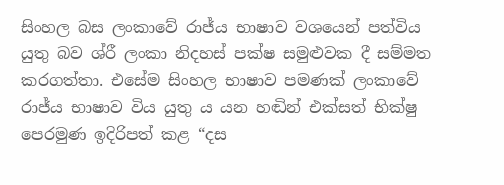සිංහල බස ලංකාවේ රාජ්ය භාෂාව වශයෙන් පත්විය යුතු බව ශ්රී ලංකා නිදහස් පක්ෂ සමුළුවක දී සම්මත කරගත්තා. එසේම සිංහල භාෂාව පමණක් ලංකාවේ රාජ්ය භාෂාව විය යුතු ය යන හඬින් එක්සත් භික්ෂු පෙරමුණ ඉදිරිපත් කළ “දස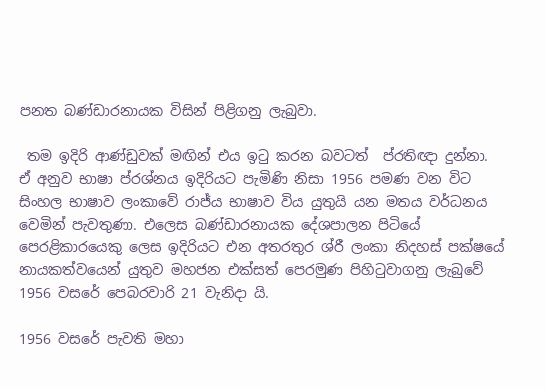පනත බණ්ඩාරනායක විසින් පිළිගනු ලැබුවා.

 තම ඉදිරි ආණ්ඩුවක් මඟින් එය ඉටු කරන බවටත්  ප්රතිඥා දුන්නා. ඒ අනුව භාෂා ප්රශ්නය ඉදිරියට පැමිණි නිසා 1956 පමණ වන විට සිංහල භාෂාව ලංකාවේ රාජ්ය භාෂාව විය යුතුයි යන මතය වර්ධනය වෙමින් පැවතුණා. එලෙස බණ්ඩාරනායක දේශපාලන පිටියේ පෙරළිකාරයෙකු ලෙස ඉදිරියට එන අතරතුර ශ්රී ලංකා නිදහස් පක්ෂයේ නායකත්වයෙන් යුතුව මහජන එක්සත් පෙරමුණ පිහිටුවාගනු ලැබුවේ 1956 වසරේ පෙබරවාරි 21 වැනිදා යි.

1956 වසරේ පැවති මහා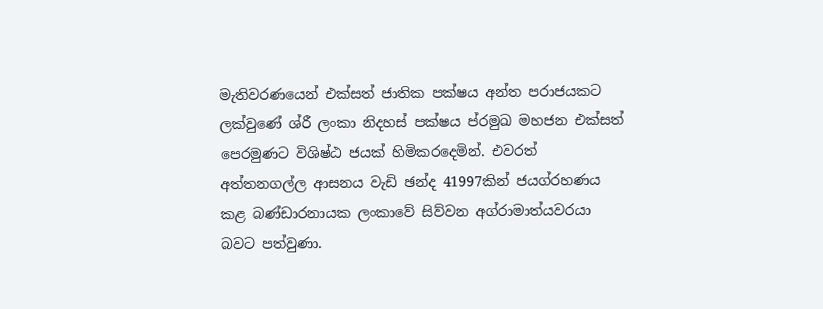මැතිවරණයෙන් එක්සත් ජාතික පක්ෂය අන්ත පරාජයකට ලක්වුණේ ශ්රී ලංකා නිදහස් පක්ෂය ප්රමුඛ මහජන එක්සත් පෙරමුණට විශිෂ්ඨ ජයක් හිමිකරදෙමින්. එවරත් අත්තනගල්ල ආසනය වැඩි ඡන්ද 41997කින් ජයග්රහණය කළ බණ්ඩාරනායක ලංකාවේ සිව්වන අග්රාමාත්යවරයා බවට පත්වුණා.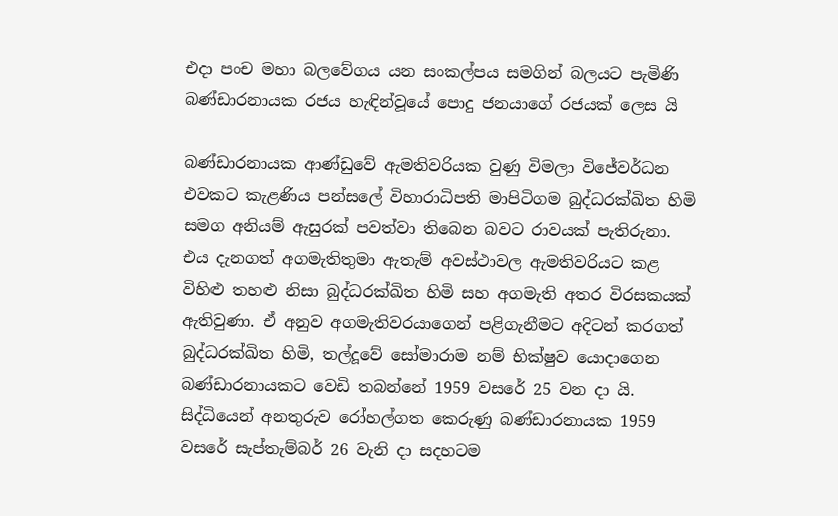එදා පංච මහා බලවේගය යන සංකල්පය සමගින් බලයට පැමිණි බණ්ඩාරනායක රජය හැඳින්වූයේ පොදු ජනයාගේ රජයක් ලෙස යි

බණ්ඩාරනායක ආණ්ඩුවේ ඇමතිවරියක වුණු විමලා විජේවර්ධන එවකට කැළණිය පන්සලේ විහාරාධිපති මාපිටිගම බුද්ධරක්ඛිත හිමි සමග අනියම් ඇසුරක් පවත්වා තිබෙන බවට රාවයක් පැතිරුනා. එය දැනගත් අගමැතිතුමා ඇතැම් අවස්ථාවල ඇමතිවරියට කළ විහිළු තහළු නිසා බුද්ධරක්ඛිත හිමි සහ අගමැති අතර විරසකයක් ඇතිවුණා. ඒ අනුව අගමැතිවරයාගෙන් පළිගැනීමට අදිටන් කරගත් බුද්ධරක්ඛිත හිමි, තල්දූවේ සෝමාරාම නම් භික්ෂුව යොදාගෙන බණ්ඩාරනායකට වෙඩි තබන්නේ 1959 වසරේ 25 වන දා යි. සිද්ධියෙන් අනතුරුව රෝහල්ගත කෙරුණු බණ්ඩාරනායක 1959 වසරේ සැප්තැම්බර් 26 වැනි දා සදහටම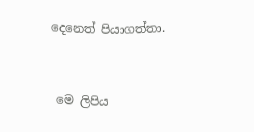දෙනෙත් පියාගත්තා.


 මෙ ලිපිය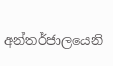අන්තර්ජාලයෙනි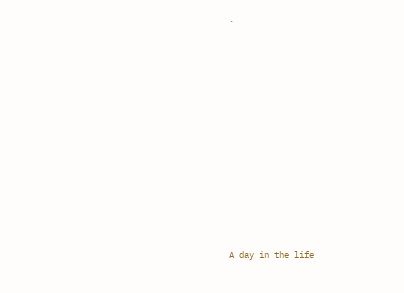.












A day in the life